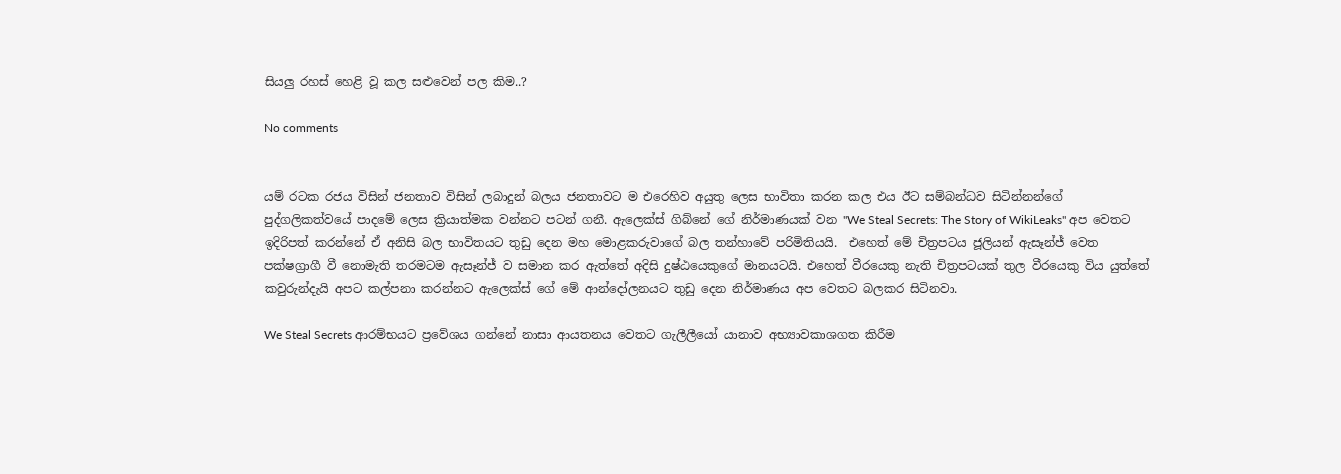සියලු රහස් හෙළි වූ කල සළුවෙන් පල කිම..?

No comments


යම් රටක රජය විසින් ජනතාව විසින් ලබාදුන් බලය ජනතාවට ම එරෙහිව අයුතු ලෙස භාවිතා කරන කල එය ඊට සම්බන්ධව සිටින්නන්ගේ පුද්ගලිකත්වයේ පාදමේ ලෙස ක්‍රියාත්මක වන්නට පටන් ගනී. ඇලෙක්ස් ගිබ්නේ ගේ නිර්මාණයක් වන "We Steal Secrets: The Story of WikiLeaks" අප වෙතට ඉදිරිපත් කරන්නේ ඒ අනිසි බල භාවිතයට තුඩු දෙන මහ මොළකරුවාගේ බල තන්හාවේ පරිමිතියයි.  එහෙත් මේ චිත්‍රපටය ජූලියන් ඇසෑන්ජ් වෙත පක්ෂග්‍රාගී වී නොමැති තරමටම ඇසෑන්ජ් ව සමාන කර ඇත්තේ අදිසි දුෂ්ඨයෙකුගේ මානයටයි. එහෙත් වීරයෙකු නැති චිත්‍රපටයක් තුල වීරයෙකු විය යුත්තේ කවුරුන්දැයි අපට කල්පනා කරන්නට ඇලෙක්ස් ගේ මේ ආන්දෝලනයට තුඩු දෙන නිර්මාණය අප වෙතට බලකර සිටිනවා.

We Steal Secrets ආරම්භයට ප්‍රවේශය ගන්නේ නාසා ආයතනය වෙතට ගැලීලීයෝ යානාව අභ්‍යාවකාශගත කිරීම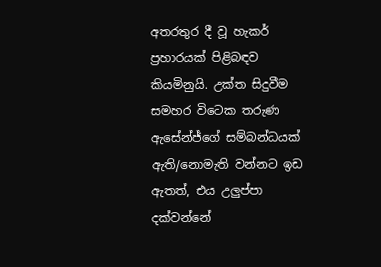අතරතුර දී වූ හැකර් ප්‍රහාරයක් පිළිබඳව කියමිනුයි. උක්ත සිදුවීම සමහර විටෙක තරුණ ඇසේන්ජ්ගේ සම්බන්ධයක් ඇති/නොමැති වන්නට ඉඩ ඇතත්, එය උලුප්පා දක්වන්නේ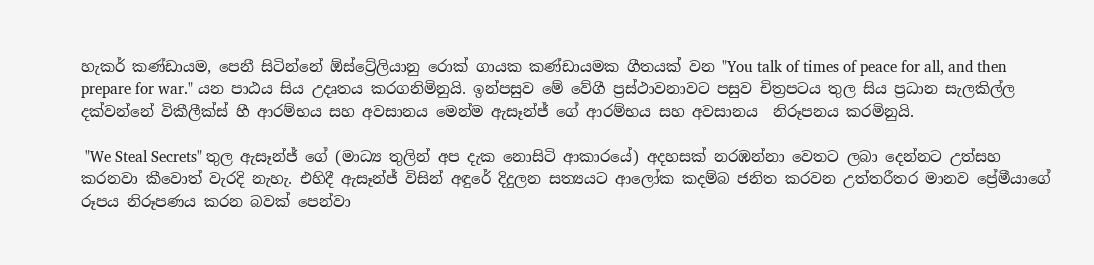හැකර් කණ්ඩායම, පෙනී සිටින්නේ ඕස්ට්‍රේලියානු රොක් ගායක කණ්ඩායමක ගීතයක් වන "You talk of times of peace for all, and then prepare for war." යන පා‍ඨය සිය උදෘතය කරගනිමිනුයි. ඉන්පසුව මේ වේගී ප්‍රස්ථාවනාවට පසුව චිත්‍රපටය තුල සිය ප්‍රධාන සැලකිල්ල දක්වන්නේ විකීලීක්ස් හී ආරම්භය සහ අවසානය මෙන්ම ඇසෑන්ජ් ගේ ආරම්භය සහ අවසානය  නිරූපනය කරමිනුයි.

 "We Steal Secrets" තුල ඇසෑන්ජ් ගේ (මාධ්‍ය තුලින් අප දැක නොසිටි ආකාරයේ) අදහසක් නරඹන්නා වෙතට ලබා දෙන්නට උත්සහ කරනවා කීවොත් වැරදි නැහැ. එහිදී ඇසෑන්ජ් විසින් අඳුරේ දිදුලන සත්‍යයට ආලෝක කදම්බ ජනිත කරවන උත්තරීතර මානව ප්‍රේමීයාගේ රූපය නිරූපණය කරන බවක් පෙන්වා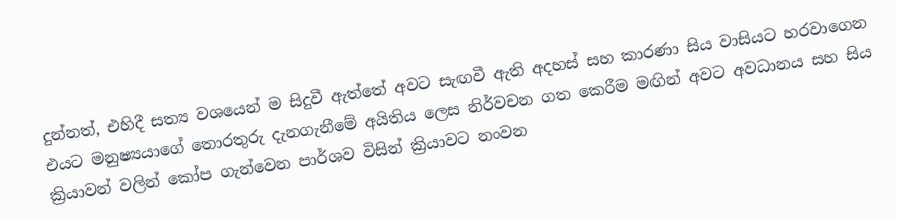දුන්නත්, එහිදී සත්‍ය වශයෙන් ම සිදුවී ඇත්තේ අවට සැඟවී ඇති අදහස් සහ කාරණා සිය වාසියට හරවාගෙන එයට මනුෂ්‍යයාගේ තොරතුරු දැනගැනීමේ අයිතිය ලෙස නිර්වචන ගත කෙරීම මඟින් අවට අවධානය සහ සිය ක්‍රියාවන් වලින් කෝප ගැන්වෙන පාර්ශව විසින් ක්‍රියාවට නංවන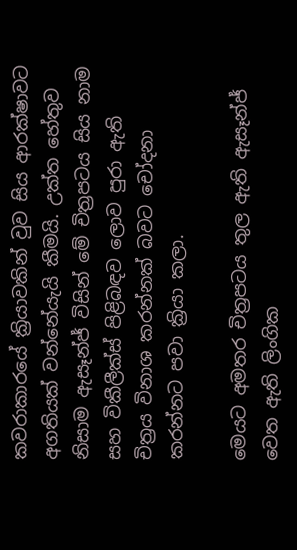කවරාකාරයේ ක්‍රියාවකින් වුව සිය ආරක්ෂාවට අගතියක් වන්නේයැයි කීමයි. උක්ත හේතුව නිසාම ඇසෑන්ජ් විසින් මේ චිත්‍රපටය සිය නාම සහ විකීලීක්ස් පිළිබඳව ලොව පුරා ඇති චිත්‍රය විනාශ කරන්නක් බවට චෝදනා කරන්නට පවා ක්‍රියා කලා.

මෙයට අමතර චිත්‍රපටය තුල ඇති ඇසෑන්ජ් වෙත ඇති ලිංගික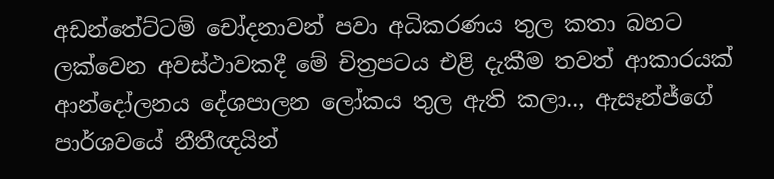අඩන්තේට්ටම් චෝදනාවන් පවා අධිකරණය තුල කතා බහට ලක්වෙන අවස්ථාවකදී මේ චිත්‍රපටය එළි දැකීම තවත් ආකාරයක් ආන්දෝලනය දේශපාලන ලෝකය තුල ඇති කලා.., ඇසෑන්ජ්ගේ පාර්ශවයේ නීතීඥයින්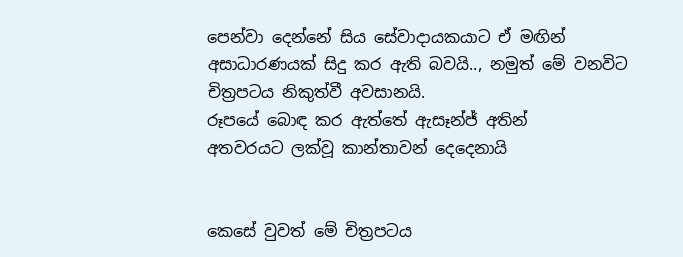පෙන්වා දෙන්නේ සිය සේවාදායකයාට ඒ මඟින් අසාධාරණයක් සිදු කර ඇති බවයි.., නමුත් මේ වනවිට චිත්‍රපටය නිකුත්වී අවසානයි.
රූපයේ බොඳ කර ඇත්තේ ඇසෑන්ජ් අතින්
අතවරයට ලක්වූ කාන්තාවන් දෙදෙනායි


කෙසේ වුවත් මේ චිත්‍රපටය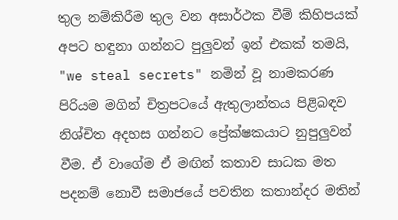තුල නම්කිරීම තුල වන අසාර්ථක වීම් කිහිපයක් අපට හඳුනා ගන්නට පුලුවන් ඉන් එකක් තමයි, "we steal secrets" නමින් වූ නාමකරණ පිරියම මගින් චිත්‍රපටයේ ඇතුලාන්තය පිළිබඳව නිශ්චිත අදහස ගන්නට ප්‍රේක්ෂකයාට නුපුලුවන් වීම. ඒ වාගේම ඒ මඟින් කතාව සාධක මත පදනම් නොවී සමාජයේ පවතින කතාන්දර මතින්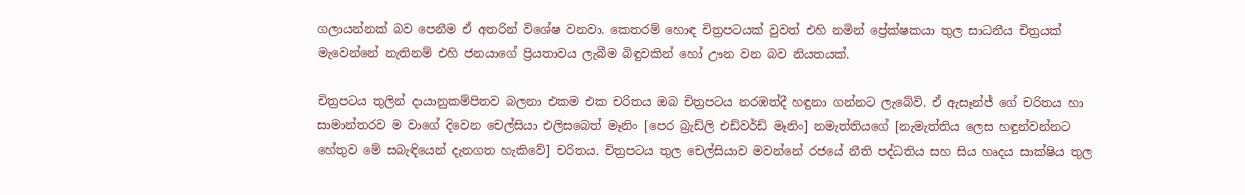ගලායන්නක් බව පෙනීම ඒ අතරින් විශේෂ වනවා. කෙතරම් හොඳ චිත්‍රපටයක් වුවත් එහි නමින් ප්‍රේක්ෂකයා තුල සාධනීය චිත්‍රයක් මැවෙන්නේ නැතිනම් එහි ජනයාගේ ප්‍රියතාවය ලැබීම බිඳුවකින් හෝ ඌන වන බව නියතයක්.

චිත්‍රපටය තුලින් දායානුකම්පිතව බලනා එකම එක චරිතය ඔබ චිත්‍රපටය නරඹත්දී හඳුනා ගන්නට ලැබේවි. ඒ ඇසෑන්ජ් ගේ චරිතය හා සාමාන්තරව ම වාගේ දිවෙන චෙල්සියා එලිසබෙත් මෑනිං [පෙර බ්‍රැඩ්ලි එඩ්වර්ඩ් මෑනිං] නමැත්තියගේ [නැමැත්තිය ලෙස හඳුන්වන්නට හේතුව මේ සබැඳියෙන් දැනගත හැකිවේ] චරිතය. චිත්‍රපටය තුල චෙල්සියාව මවන්නේ රජයේ නීති පද්ධතිය සහ සිය හෘදය සාක්ෂිය තුල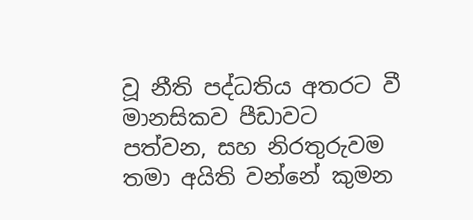වූ නීති පද්ධතිය අතරට වී මානසිකව පීඩාවට පත්වන, සහ නිරතුරුවම තමා අයිති වන්නේ කුමන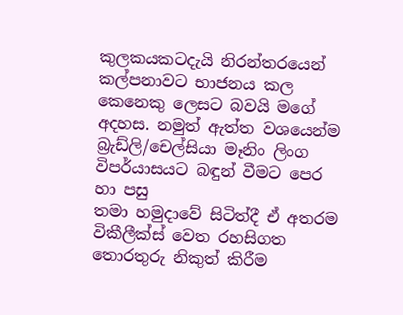කුලකයකටදැයි නිරන්තරයෙන් කල්පනාවට භාජනය කල කෙනෙකු ලෙසට බවයි මගේ අදහස. නමුත් ඇත්ත වශයෙන්ම
බ්‍රැඩ්ලි/චෙල්සියා මෑනිං ලිංග විපර්යාසයට බඳුන් වීමට පෙර හා පසු
තමා හමුදාවේ සිටිත්දී ඒ අතරම විකීලීක්ස් වෙත රහසිගත තොරතුරු නිකුත් කිරීම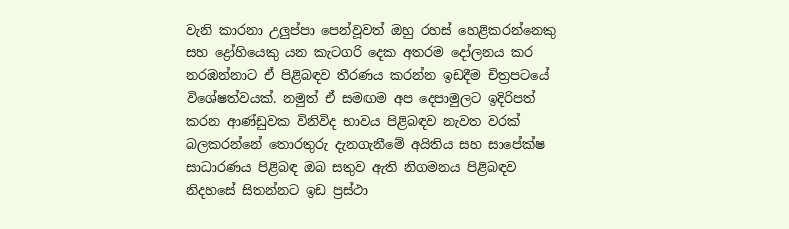වැනි කාරනා උලුප්පා පෙන්වූවත් ඔහු රහස් හෙළිකරන්නෙකු සහ ද්‍රෝහියෙකු යන කැටගරි දෙක අතරම දෝලනය කර නරඹන්නාට ඒ පිළිබඳව තීරණය කරන්න ඉඩදීම චිත්‍රපටයේ විශේෂත්වයක්. නමුත් ඒ සමඟම අප දෙපාමුලට ඉදිරිපත් කරන ආණ්ඩුවක විනිවිද භාවය පිළිබඳව නැවත වරක් බලකරන්නේ තොරතුරු දැනගැනීමේ අයිතිය සහ සාපේක්ෂ සාධාරණය පිළිබඳ ඔබ සතුව ඇති නිගමනය පිළිබඳව නිදහසේ සිතන්නට ඉඩ ප්‍රස්ථා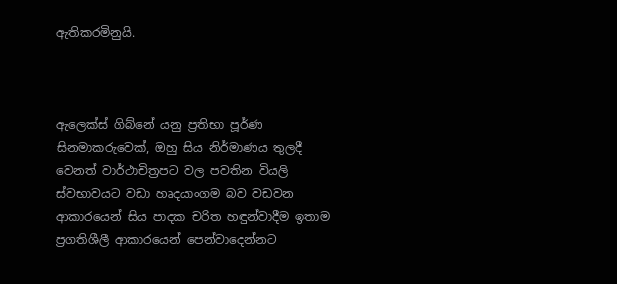ඇතිකරමිනුයි.



ඇලෙක්ස් ගිබ්නේ යනු ප්‍රතිභා පූර්ණ සිනමාකරුවෙක්, ඔහු සිය නිර්මාණය තුලදී වෙනත් වාර්ථාචිත්‍රපට වල පවතින වියලි ස්වභාවයට වඩා හෘදයාංගම බව වඩවන ආකාරයෙන් සිය පාදක චරිත හඳුන්වාදීම ඉතාම ප්‍රගතිශීලී ආකාරයෙන් පෙන්වාදෙන්නට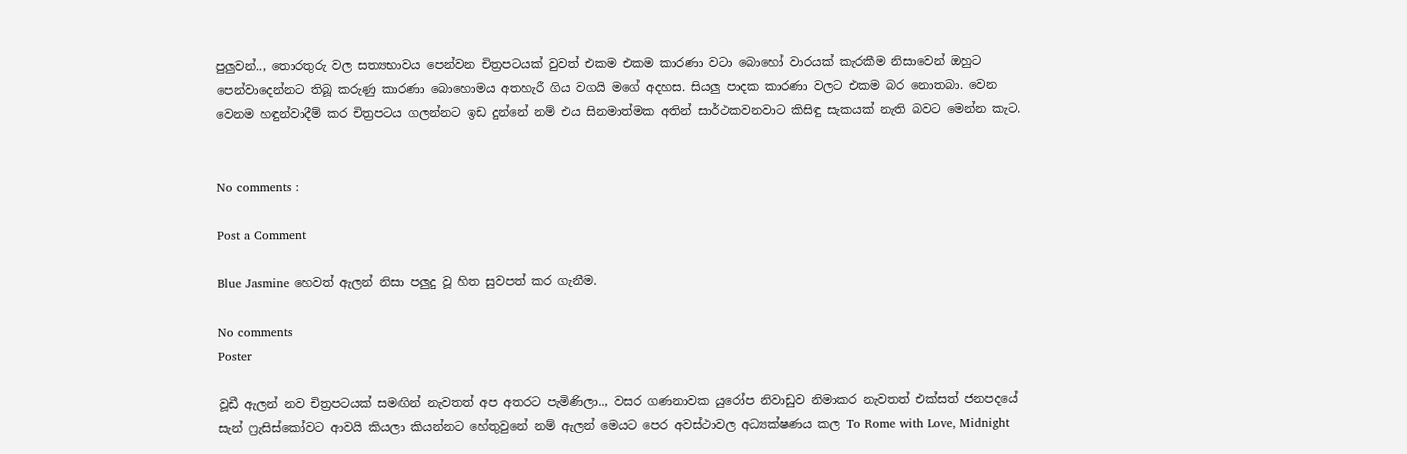පුලුවන්.., තොරතුරු වල සත්‍යභාවය පෙන්වන චිත්‍රප‍ටයක් වුවත් එකම එකම කාරණා වටා බොහෝ වාරයක් කැරකීම නිසාවෙන් ඔහුට පෙන්වාදෙන්නට තිබූ කරුණු කාරණා බොහොමය අතහැරී ගිය වගයි මගේ අදහස. සියලු පාදක කාරණා වලට එකම බර නොතබා. වෙන වෙනම හඳුන්වාදීම් කර චිත්‍රපටය ගලන්නට ඉඩ දුන්නේ නම් එය සිනමාත්මක අතින් සාර්ථකවනවාට කිසිඳු සැකයක් නැති බවට මෙන්න කැට.


No comments :

Post a Comment

Blue Jasmine හෙවත් ඇලන් නිසා පලුදු වූ හිත සුවපත් කර ගැනීම.

No comments
Poster

වූඩී ඇලන් නව චිත්‍රපටයක් සමඟින් නැවතත් අප අතරට පැමිණිලා.., වසර ගණනාවක යුරෝප නිවාඩුව නිමාකර නැවතත් එක්සත් ජනපදයේ සැන් ෆ්‍රැසිස්කෝවට ආවයි කියලා කියන්නට හේතුවුනේ නම් ඇලන් මෙයට පෙර අවස්ථාවල අධ්‍යක්ෂණය කල To Rome with Love, Midnight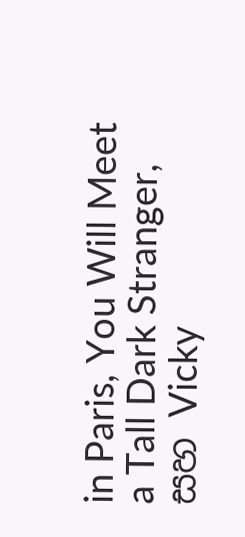in Paris, You Will Meet a Tall Dark Stranger, සහ Vicky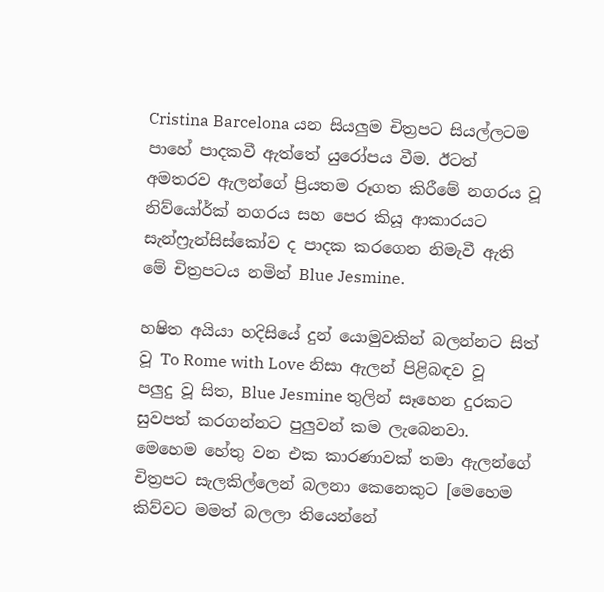Cristina Barcelona යන සියලුම චිත්‍රපට සියල්ලටම පාහේ පාදකවී ඇත්තේ යුරෝපය වීම. ඊටත් අමතරව ඇලන්ගේ ප්‍රියතම රූගත කිරීමේ නගරය වූ නිව්යෝර්ක් නගරය සහ පෙර කියූ ආකාරයට සැන්ෆ්‍රැන්සිස්කෝව ද පාදක කරගෙන නිමැවී ඇති මේ චිත්‍රපටය නමින් Blue Jesmine.

හෂිත අයියා හදිසියේ දුන් යොමුවකින් බලන්නට සිත් වූ To Rome with Love නිසා ඇලන් පිළිබඳව වූ පලුදු වූ සිත, Blue Jesmine තුලින් සෑහෙන දුරකට සුවපත් කරගන්නට පුලුවන් කම ලැබෙනවා. මෙහෙම හේතු වන එක කාරණාවක් තමා ඇලන්ගේ චිත්‍රපට සැලකිල්ලෙන් බලනා කෙනෙකුට [මෙහෙම කිව්වට මමත් බලලා තියෙන්නේ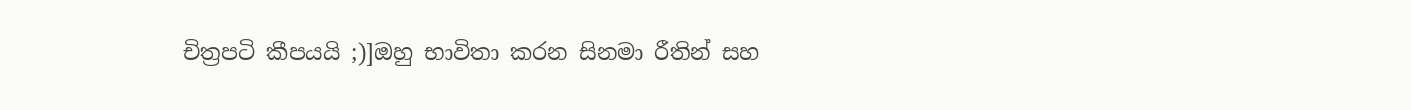චිත්‍රපටි කීපයයි ;)]ඔහු භාවිතා කරන සිනමා රීතින් සහ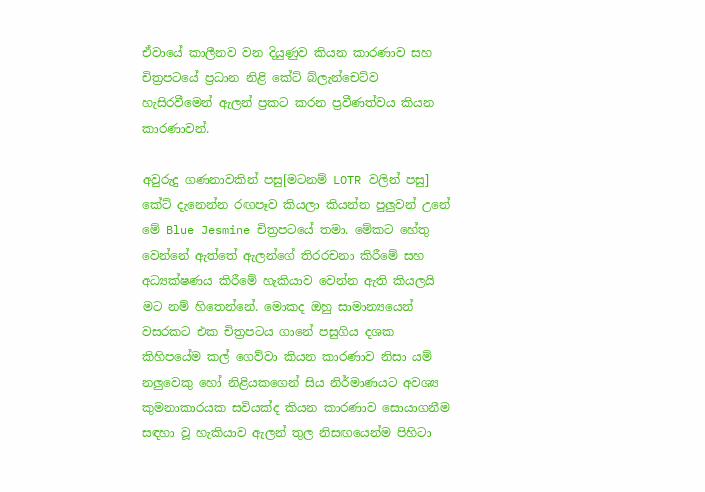ඒවායේ කාලීනව වන දියුණුව කියන කාරණාව සහ චිත්‍රපටයේ ප්‍රධාන නිළි කේට් බ්ලැන්චෙට්ව හැසිරවීමෙන් ඇලන් ප්‍රකට කරන ප්‍රවීණත්වය කියන කාරණාවන්.

අවුරුදු ගණනාවකින් පසු[මටනම් LOTR වලින් පසු] කේට් දැනෙන්න රඟපෑව කියලා කියන්න පුලුවන් උනේ මේ Blue Jesmine චිත්‍රපටයේ තමා. මේකට හේතු වෙන්නේ ඇත්තේ ඇලන්ගේ තිරරචනා කිරීමේ සහ අධ්‍යක්ෂණය කිරීමේ හැකියාව වෙන්න ඇති කියලයි මට නම් හිතෙන්නේ. මොකද ඔහු සාමාන්‍යයෙන් වසරකට එක චිත්‍රපටය ගානේ පසුගිය දශක කිහිපයේම කල් ගෙව්වා කියන කාරණාව නිසා යම් නලුවෙකු හෝ නිළියකගෙන් සිය නිර්මාණයට අවශ්‍ය කුමනාකාරයක සවියක්ද කියන කාරණාව සොයාගනීම සඳහා වූ හැකියාව ඇලන් තුල නිසඟයෙන්ම පිහිටා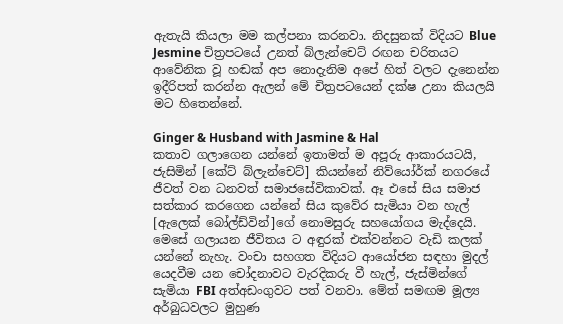ඇතැයි කියලා මම කල්පනා කරනවා. නිදසුනක් විදියට Blue Jesmine චිත්‍රපටයේ උනත් බ්ලැන්චෙට් රඟන චරිතයට ආවේනික වූ හඬක් අප නොදැනිම අපේ හිත් වලට දැනෙන්න ඉදීරිපත් කරන්න ඇලන් මේ චිත්‍රපටයෙන් දක්ෂ උනා කියලයි මට හිතෙන්නේ.

Ginger & Husband with Jasmine & Hal
කතාව ගලාගෙන යන්නේ ඉතාමත් ම අපූරු ආකාරයටයි, ජැසිමින් [කේට් බ්ලැන්චෙට්] කියන්නේ නිව්යෝර්ක් නගරයේ ජීවත් වන ධනවත් සමාජසේවිකාවක්. ඈ එසේ සිය සමාජ සත්කාර කරගෙන යන්නේ සිය කුවේර සැමියා වන හැල් [ඇලෙක් බෝල්ඩ්වින්]ගේ නොමසුරු සහයෝගය මැද්දෙයි. මෙසේ ගලායන ජීවිතය ට අඳුරක් එක්වන්නට වැඩි කලක් යන්නේ නැහැ. වංචා සහගත විදියට ආයෝජන සඳහා මුදල් යෙදවීම යන චෝදනාවට වැරදිකරු වී හැල්, ජැස්මින්ගේ සැමියා FBI අත්අඩංගුවට පත් වනවා. මේත් සමඟම මූල්‍ය අර්බුධවලට මුහුණ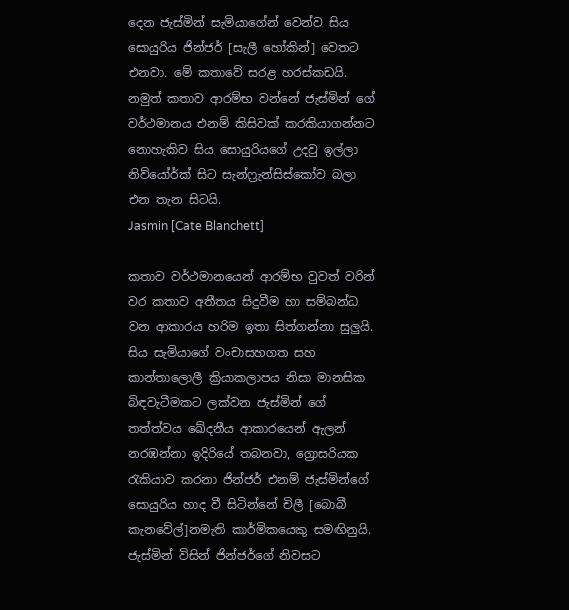දෙන ජැස්මින් සැමියාගේන් වෙන්ව සිය සොයුරිය ජින්ජර් [සැලී හෝකින්] වෙතට එනවා. මේ කතාවේ සරළ හරස්කඩයි. නමුත් කතාව ආරම්භ වන්නේ ජැස්මින් ගේ වර්ථමානය එනම් කිසිවක් කරකියාගන්නට නොහැකිව සිය සොයුරියගේ උදවු ඉල්ලා නිව්යෝර්ක් සිට සැන්ෆ්‍රැන්සිස්කෝව බලා එන තැන සිටයි.
Jasmin [Cate Blanchett]

කතාව වර්ථමානයෙන් ආරම්භ වුවත් වරින් වර කතාව අතීතය සිදුවීම හා සම්බන්ධ වන ආකාරය හරිම ඉතා සිත්ගන්නා සුලුයි. සිය සැමියාගේ වංචාසහගත සහ කාන්තාලොලී ක්‍රියාකලාපය නිසා මානසික බිඳවැටීමකට ලක්වන ජැස්මින් ගේ තත්ත්වය ඛේදනීය ආකාරයෙන් ඇලන් නරඹන්නා ඉදිරියේ තබනවා, ග්‍රොසරියක රැකියාව කරනා ජින්ජර් එනම් ජැස්මින්ගේ සොයුරිය හාද වී සිටින්නේ චිලී [බොබී කැනවේල්]නමැති කාර්මිකයෙකු සමඟිනුයි. ජැස්මින් විසින් ජින්ජර්ගේ නිවසට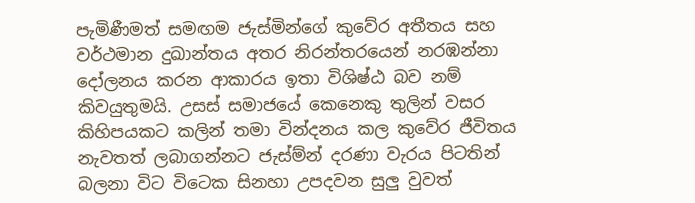පැමිණීමත් සමඟම ජැස්මින්ගේ කුවේර අතීතය සහ වර්ථමාන දුඛාන්තය අතර නිරන්තරයෙන් නරඹන්නා දෝලනය කරන ආකාරය ඉතා විශිෂ්ඨ බව නම් කිවයුතුමයි. උසස් සමාජයේ කෙනෙකු තුලින් වසර කිහිපයකට කලින් තමා වින්දනය කල කුවේර ජීවිතය නැවතත් ලබාගන්නට ජැස්ම්න් දරණා වැරය පිටතින් බලනා විට විටෙක සිනහා උපදවන සුලු වුවත්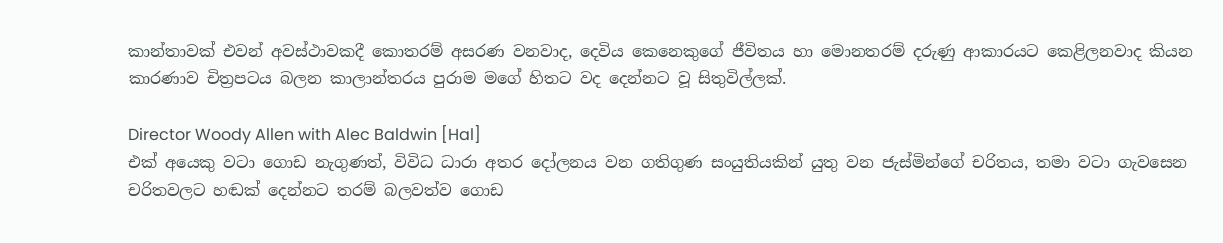කාන්තාවක් එවන් අවස්ථාවකදී කොතරම් අසරණ වනවාද, දෙවිය කෙනෙකුගේ ජීවිතය හා මොනතරම් දරුණු ආකාරයට කෙළිලනවාද කියන කාරණාව චිත්‍රපටය බලන කාලාන්තරය පුරාම මගේ හිතට වද දෙන්නට වූ සිතුවිල්ලක්.

Director Woody Allen with Alec Baldwin [Hal]
එක් අයෙකු වටා ගොඩ නැගුණත්, විවිධ ධාරා අතර දෝලනය වන ගතිගුණ සංයුතියකින් යුතු වන ජැස්මින්ගේ චරිතය, තමා වටා ගැවසෙන චරිතවලට හඬක් දෙන්නට තරම් බලවත්ව ගොඩ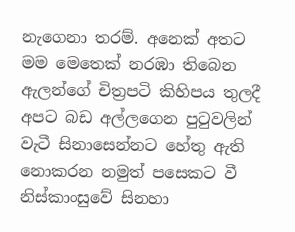නැගෙනා තරම්. අනෙක් අතට මම මෙතෙක් නරඹා තිබෙන ඇලන්ගේ චිත්‍රපටි කිහිපය තුලදී අපට බඩ අල්ලගෙන පුටුවලින් වැටී සිනාසෙන්නට හේතු ඇති නොකරන නමුත් පසෙකට වී නිස්කාංසුවේ සිනහා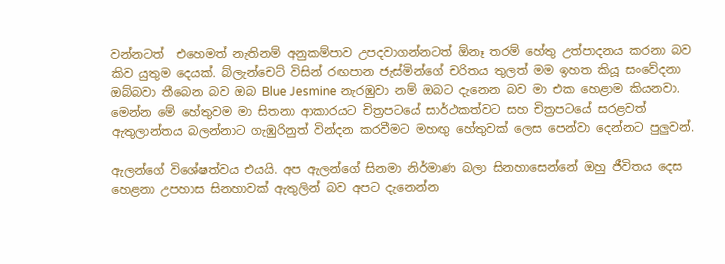වන්නටත්  එහෙමත් නැතිනම් අනුකම්පාව උපදවාගන්නටත් ඕනෑ තරම් හේතු උත්පාදනය කරනා බව කිව යුතුම දෙයක්. බ්ලැන්චෙට් විසින් රඟපාන ජැස්මින්ගේ චරිතය තුලත් මම ඉහත කියූ සංවේදනා ඔබ්බවා තීබෙන බව ඔබ Blue Jesmine නැරඹුවා නම් ඔබට දැනෙන බව මා එක හෙළාම කියනවා.  මෙන්න මේ හේතුවම මා සිතනා ආකාරයට චිත්‍රපටයේ සාර්ථකත්වට සහ චිත්‍රපටයේ සරළවත් ඇතුලාන්තය බලන්නාට ගැඹුරිනුත් වින්දන කරවීමට මහඟු හේතුවක් ලෙස පෙන්වා දෙන්නට පුලුවන්.

ඇලන්ගේ විශේෂත්වය එයයි. අප ඇලන්ගේ සිනමා නිර්මාණ බලා සිනහාසෙන්නේ ඔහු ජීවිතය දෙස හෙළනා උපහාස සිනහාවක් ඇතුලින් බව අපට දැනෙන්න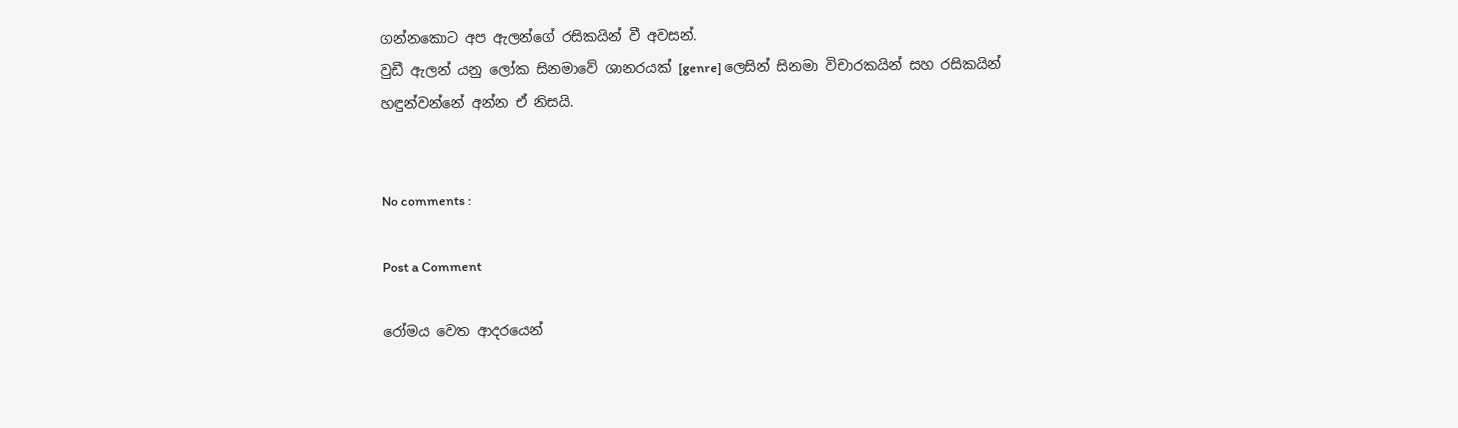ගන්නකොට අප ඇලන්ගේ රසිකයින් වී අවසන්.
වුඩී ඇලන් යනු ලෝක සිනමාවේ ශානරයක් [genre] ලෙසින් සිනමා විචාරකයින් සහ රසිකයින් හඳුන්වන්නේ අන්න ඒ නිසයි.


No comments :

Post a Comment

රෝමය වෙත ආදරයෙන්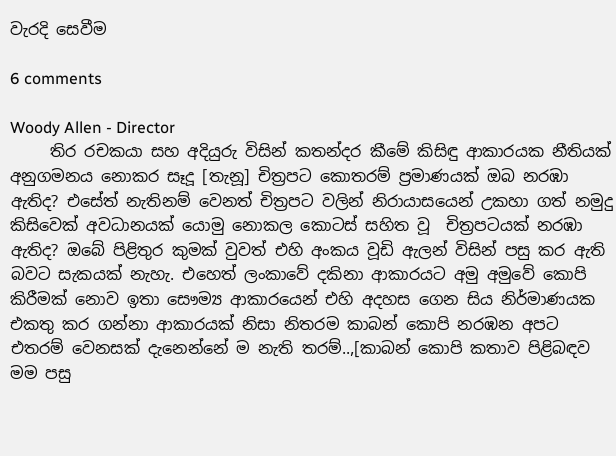වැරදි සෙවීම

6 comments

Woody Allen - Director
     තිර රචකයා සහ අදියුරු විසින් කතන්දර කීමේ කිසිඳු ආකාරයක නීතියක් අනුගමනය නොකර සෑදූ [තැනූ] චිත්‍රපට කොතරම් ප්‍රමාණයක් ඔබ නරඹා ඇතිද? එසේත් නැතිනම් වෙනත් චිත්‍රපට වලින් නිරායාසයෙන් උකහා ගත් නමුදු කිසිවෙක් අවධානයක් යොමු නොකල කොටස් සහිත වූ  චිත්‍රපටයක් නරඹා ඇතිද? ඔබේ පිළිතුර කුමක් වුවත් එහි අංකය වූඩි ඇලන් විසින් පසු කර ඇති බවට සැකයක් නැහැ. එහෙත් ලංකාවේ දකිනා ආකාරයට අමු අමුවේ කොපි කිරීමක් නොව ඉතා සෞම්‍ය ආකාරයෙන් එහි අදහස ගෙන සිය නිර්මාණයක එකතු කර ගන්නා ආකාරයක් නිසා නිතරම කාබන් කොපි නරඹන අපට එතරම් වෙනසක් දැනෙන්නේ ම නැති තරම්..,[කාබන් කොපි කතාව පිළිබඳව මම පසු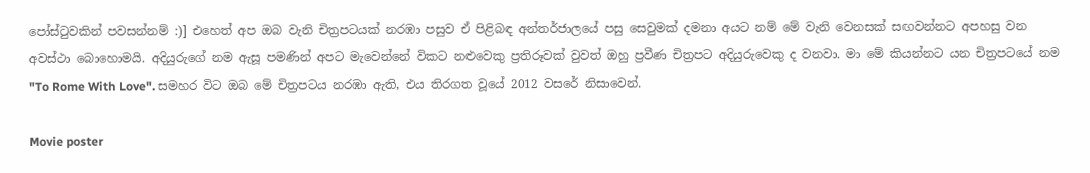පෝස්ටුවකින් පවසන්නම් :)] එහෙත් අප ඔබ වැනි චිත්‍රපටයක් නරඹා පසුව ඒ පිළිබඳ අන්තර්ජාලයේ පසු සෙවුමක් දමනා අයට නම් මේ වැනි වෙනසක් සඟවන්නට අපහසු වන අවස්ථා බොහොමයි. අදියුරුගේ නම ඇසූ පමණින් අපට මැවෙන්නේ විකට නළුවෙකු ප්‍රතිරූවක් වුවත් ඔහු ප්‍රවීණ චිත්‍රපට අදියුරුවෙකු ද වනවා. මා මේ කියන්නට යන චිත්‍රපටයේ නම "To Rome With Love". සමහර විට ඔබ මේ චිත්‍රපටය නරඹා ඇති, එය තිරගත වූයේ 2012 වසරේ නිසාවෙන්.

Movie poster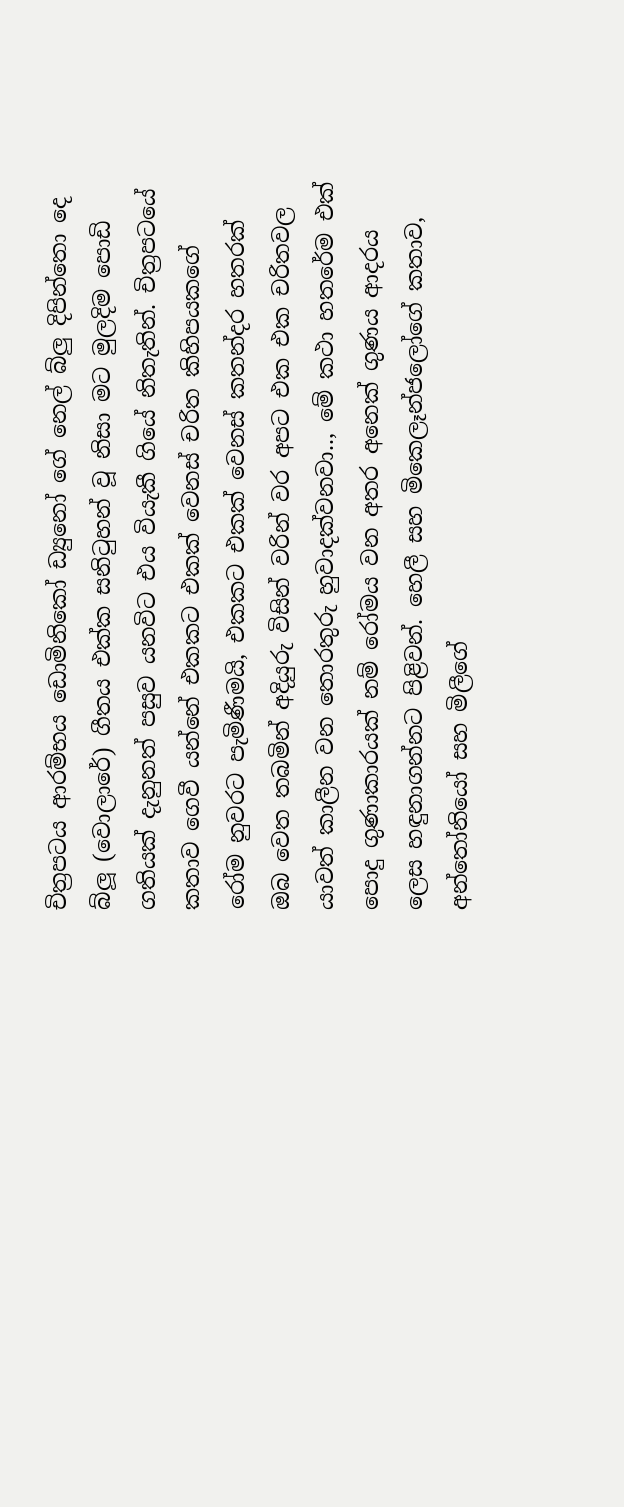චිත්‍රපටය ආරම්භය ඩොමිනිකෝ ඩ්‍යුනෝ ගේ නෙල් බ්ලු දිපින්තො දෙ බ්ලූ (වොලාරේ) ගීතය එක්ක සනිටුහන් වූ නිසා මට මුලදිම පොඩි ගතියක් දැනුනත් පසුව යනවිට එය වියැකී ගියේ නිතැතින්. චිත්‍රපටයේ කතාව ගෙවී යන්නේ එකකට එකක් වෙනස් චරිත කිහිපයකගේ රෝම නුවරට පැමිණීමයි, එකකට එකක් වෙනස් කතන්දර හතරක් ඔබ වෙත තබමින් අදියුරු විසින් වරින් වර අපට එක එක චරිතවල යාවත් කාලීන වන තොරතුරු හුවාදක්වනවා.., මේ කථා හතරේම එක් පොදු ගුණාකාරයක් නම් රෝමය වන අතර අනෙක් ගුණය ආදරය ලෙස හඳුනාගන්නට පිළිවන්. හෙලී සහ මිකෙලෑන්ජලෝගේ කතාව, අන්තෝනියෝ සහ මිලීගේ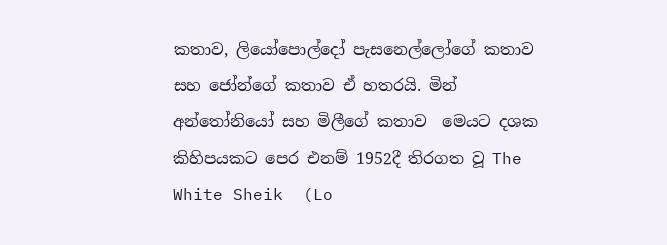කතාව, ලියෝපොල්දෝ පැසනෙල්ලෝගේ කතාව සහ ජෝන්ගේ කතාව ඒ හතරයි. මින් අන්තෝනියෝ සහ මිලීගේ කතාව  මෙයට දශක කිහිපයකට පෙර එනම් 1952දී තිරගත වූ The White Sheik  (Lo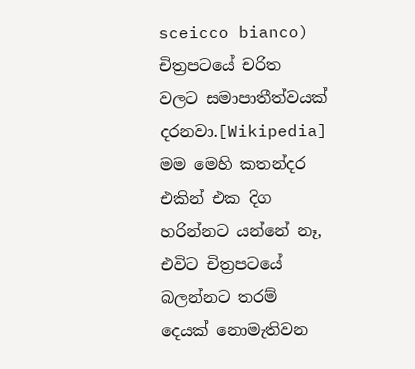sceicco bianco) චිත්‍රපටයේ චරිත  වලට සමාපාතීත්වයක් දරනවා.[Wikipedia] මම මෙහි කතන්දර එකින් එක දිග හරින්නට යන්නේ නෑ, එවිට චිත්‍රපටයේ බලන්නට තරම් දෙයක් නොමැතිවන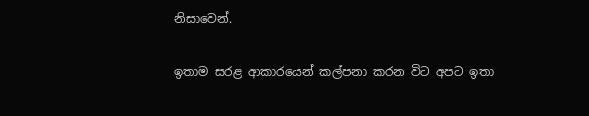නිසාවෙන්.

ඉතාම සරළ ආකාරයෙන් කල්පනා කරන විට අපට ඉතා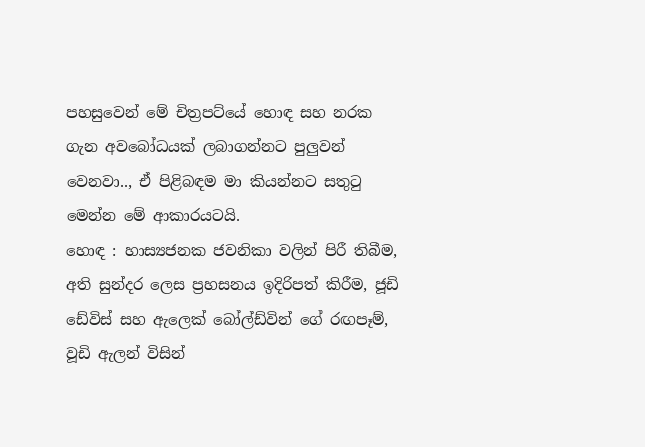පහසුවෙන් මේ චිත්‍රපට්යේ හොඳ සහ නරක ගැන අවබෝධයක් ලබාගන්නට පුලුවන් වෙනවා.., ඒ පිළිබඳම මා කියන්නට සතුටු මෙන්න මේ ආකාරයටයි.
හොඳ : හාස්‍යජනක ජවනිකා වලින් පිරී තිබීම, අති සුන්දර ලෙස ප්‍රහසනය ඉදිරිපත් කිරීම, ජූඩි ඩේවිස් සහ ඇලෙක් බෝල්ඩ්වින් ගේ රඟපෑම්, වූඩි ඇලන් විසින්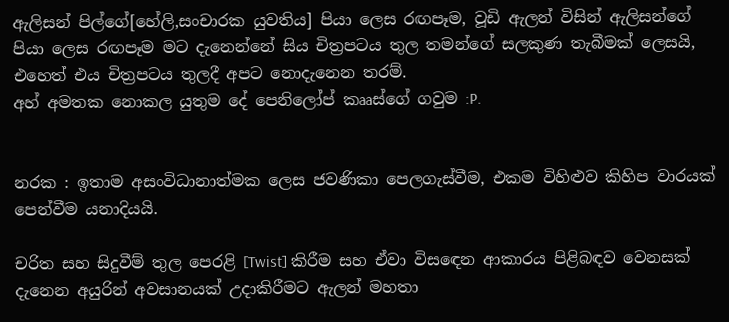ඇලිසන් පිල්ගේ[හේලි,සංචාරක යුවතිය] පියා ලෙස රඟපෑම, වූඩි ඇලන් විසින් ඇලිසන්ගේ පියා ලෙස රඟපෑම මට දැනෙන්නේ සිය චිත්‍රපටය තුල තමන්ගේ සලකුණ තැබීමක් ලෙසයි, එහෙත් එය චිත්‍රපටය තුලදී අපට නොදැනෙන තරම්.
අහ් අමතක නොකල යුතුම දේ පෙනිලෝප් කෲස්ගේ ගවුම :P.


නරක : ඉතාම අසංවිධානාත්මක ලෙස ජවණිකා පෙලගැස්වීම, එකම විහිළුව කිහිප වාරයක් පෙන්වීම යනාදියයි.

චරිත සහ සිදුවීම් තුල පෙරළි [Twist] කිරීම සහ ඒවා විසඳෙන ආකාරය පිළිබඳව වෙනසක් දැනෙන අයුරින් අවසානයක් උදාකිරීමට ඇලන් මහතා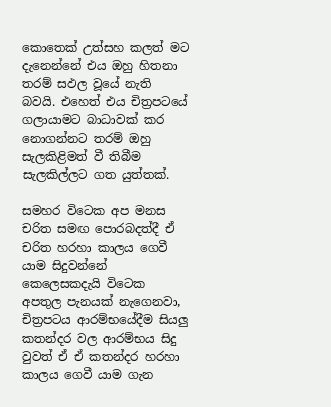කොතෙක් උත්සහ කලත් මට දැනෙන්නේ එය ඔහු හිතනා තරම් සඵල වූයේ නැති බවයි. එහෙත් එය චිත්‍රපටයේ ගලායාමට බාධාවක් කර නොගන්නට තරම් ඔහු සැලකිළිමත් වී තිබීම සැලකිල්ලට ගත යුත්තක්.

සමහර විටෙක අප මනස චරිත සමඟ පොරබදත්දී ඒ චරිත හරහා කාලය ගෙවී යාම සිදුවන්නේ කෙලෙසකදැයි විටෙක අපතුල පැනයක් නැගෙනවා, චිත්‍රපටය ආරම්භයේදීම සියලු කතන්දර වල ආරම්භය සිදු වුවත් ඒ ඒ කතන්දර හරහා කාලය ගෙවී යාම ගැන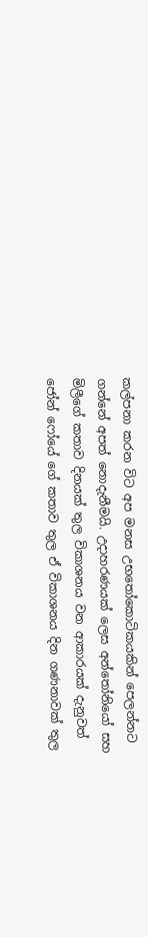කල්පනා කරන විට අප මනස උභතෝකොටිකයකින් පෙලන්නට ගන්නේ අපත් නොදැනීමයි. උදාහරණයක් ලෙස අන්තෝනියෝ සහ මිලීගේ කතාව දිනයක් තුල විකාශනය වන ආකාරයක් දැනුවත් ජෝන් ෆෝයේ ගේ කතාව තුල ඒ විකාශනය දින ගණනාවක් තුල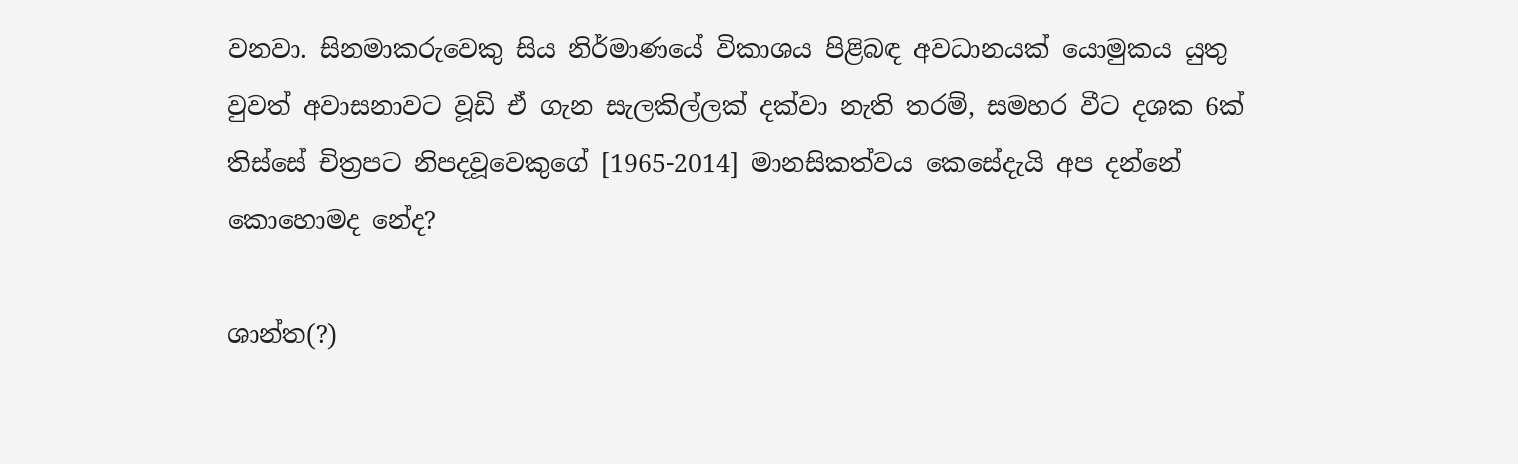වනවා. සිනමාකරුවෙකු සිය නිර්මාණයේ විකාශය පිළිබඳ අවධානයක් යොමුකය යුතු වුවත් අවාසනාවට වූඩි ඒ ගැන සැලකිල්ලක් දක්වා නැති තරම්, සමහර වීට දශක 6ක් තිස්සේ චිත්‍රපට නිපදවූවෙකුගේ [1965-2014] මානසිකත්වය කෙසේදැයි අප දන්නේ කොහොමද නේද?

ශාන්ත(?)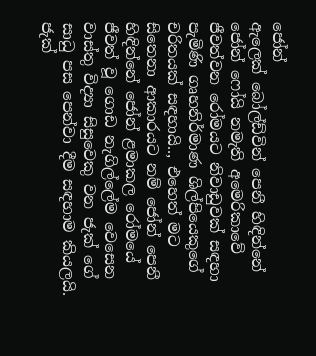ජෝන්
ඇලෙක් බෝල්ඩ්වින් පෙනී හිඳින්නේ ජෝන් ෆෝයි නමැති අමෙරිකාවේ ජීවත්වන රෝමයට නිවාඩුවක් සඳහා පැමිණි ගෘහනිර්මාණ ශිල්පියෙකුගේ චරිතයක් සඳහායි.., එහෙත් මට සිතෙනා ආකාරයට නම් ජෝන් පෙනී හිඳින්නේ ජෝන් ළමාකල රෝමයේ ජීවත් වූ ගොඩ නැගිල්ලේම වෙසෙන වාස්තු විද්‍යා සිසුවෙකු වන ජැක් ගේ සාධු පස පෙන්වා දීම සඳහාම කියලයි. ජැක්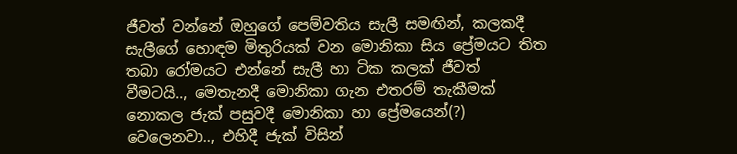ජීවත් වන්නේ ඔහුගේ පෙම්වතිය සැලී සමඟින්, කලකදී සැලීගේ හොඳම මිතුරියක් වන මොනිකා සිය ප්‍රේමයට තිත තබා රෝමයට එන්නේ සැලී හා ටික කලක් ජීවත් වීමටයි.., මෙතැනදී මොනිකා ගැන එතරම් තැකීමක් නොකල ජැක් පසුවදී මොනිකා හා ප්‍රේමයෙන්(?) වෙලෙනවා.., එහිදී ජැක් විසින්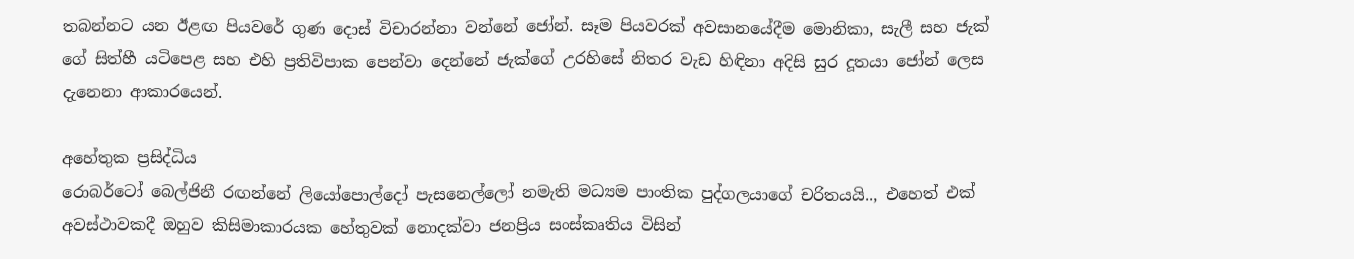තබන්නට යන ඊළඟ පියවරේ ගුණ දොස් විචාරන්නා වන්නේ ජෝන්. සෑම පියවරක් අවසානයේදීම මොනිකා, සැලී සහ ජැක් ගේ සිත්හී යටිපෙළ සහ එහි ප්‍රතිවිපාක පෙන්වා දෙන්නේ ජැක්ගේ උරහිසේ නිතර වැඩ හිඳිනා අදිසි සුර දූතයා ජෝන් ලෙස දැනෙනා ආකාරයෙන්.

අහේතුක ප්‍රසිද්ධිය
රොබර්ටෝ බෙල්ජිනී රඟන්නේ ලියෝපොල්දෝ පැසනෙල්ලෝ නමැති මධ්‍යම පාංතික පුද්ගලයාගේ චරිතයයි.., එහෙත් එක් අවස්ථාවකදී ඔහුව කිසිමාකාරයක හේතුවක් නොදක්වා ජනප්‍රිය සංස්කෘතිය විසින්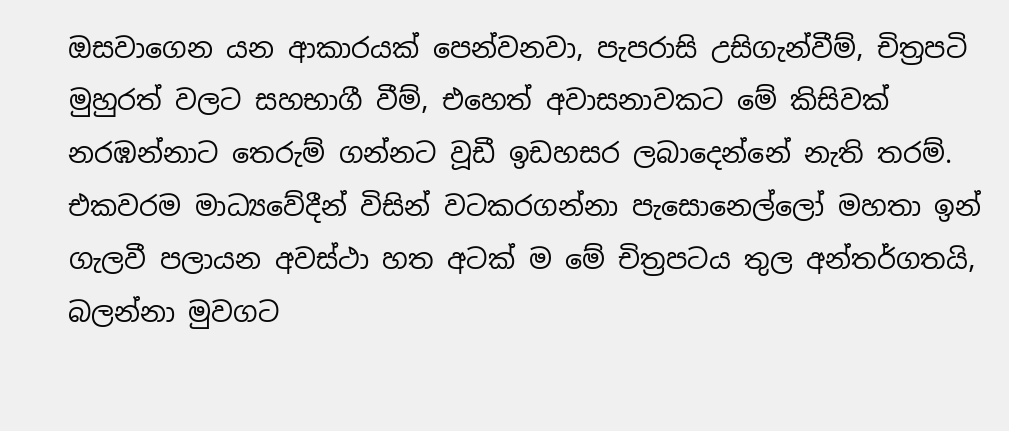ඔසවාගෙන යන ආකාරයක් පෙන්වනවා, පැපරාසි උසිගැන්වීම්, චිත්‍රපටි මුහුරත් වලට සහභාගී වීම්, එහෙත් අවාසනාවකට මේ කිසිවක් නරඹන්නාට තෙරුම් ගන්නට වූඩී ඉඩහසර ලබාදෙන්නේ නැති තරම්. එකවරම මාධ්‍යවේදීන් විසින් වටකරගන්නා පැසොනෙල්ලෝ මහතා ඉන් ගැලවී පලායන අවස්ථා හත අටක් ම මේ චිත්‍රපටය තුල අන්තර්ගතයි, බලන්නා මුවගට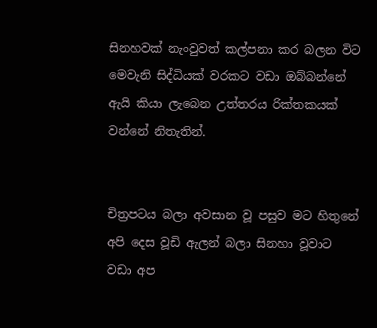සිනහවක් නැංවුවත් කල්පනා කර බලන විට මෙවැනි සිද්ධියක් වරකට වඩා ඔබ්බන්නේ ඇයි කියා ලැබෙන උත්තරය රික්තකයක් වන්නේ නිතැතින්.


චිත්‍රපටය බලා අවසාන වූ පසුව මට හිතුනේ අපි දෙස වූඩි ඇලන් බලා සිනහා වූවාට වඩා අප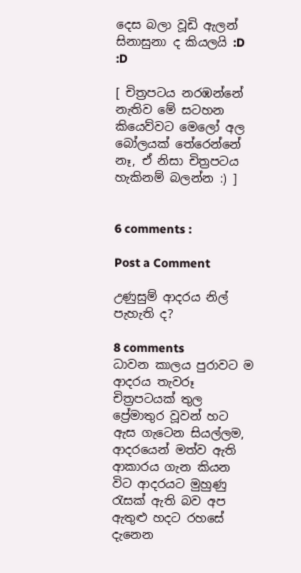දෙස බලා වූඩි ඇලන් සිනාසුනා ද කියලයි :D :D

[ චිත්‍රපටය න‍රඹන්නේ නැතිව මේ සටහන කියෙව්වට මෙලෝ අල බෝලයක් තේරෙන්නේ නෑ, ඒ නිසා චිත්‍රපටය හැකිනම් බලන්න :) ]


6 comments :

Post a Comment

උණුසුම් ආදරය නිල් පැහැති ද?

8 comments
ධාවන කාලය පුරාවට ම ආදරය තැවරූ චිත්‍රපටයක් තුල ප්‍රේමාතුර වූවන් හට ඇස ගැටෙන සියල්ලම, ආදරයෙන් මත්ව ඇති ආකාරය ගැන කියන විට ආදරයට මුහුණු රැසක් ඇති බව අප ඇතුළු හදට රහසේ දැනෙන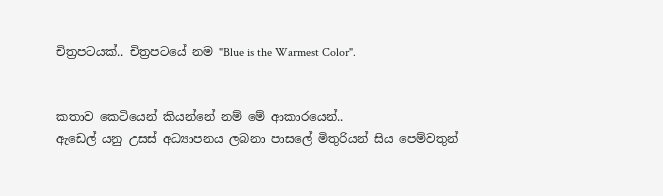චිත්‍රපටයක්.. චිත්‍රපටයේ නම "Blue is the Warmest Color".


කතාව කෙටියෙන් කියන්නේ නම් මේ ආකාරයෙන්..
ඇඩෙල් යනු උසස් අධ්‍යාපනය ලබනා පාසලේ මිතුරියන් සිය පෙම්වතුන්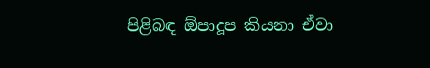පිළිබඳ ඕපාදූප කියනා ඒවා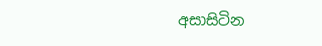අසාසිටින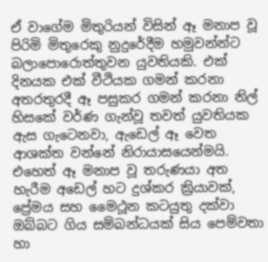ඒ වාගේම මිතුරියන් විසින් ඈ මනාප වූ පිරිමි මිතුරෙකු නුදුරේදීම හමුවන්න්ට බලාපොරොත්තුවන යුවතියකි. එක් දිනයක එක් වීථියක ගමන් කරනා අතරතුරදී ඈ පසුකර ගමන් කරනා නිල් හිසකේ වර්ණ ගැන්වූ තවත් යුවතියක ඇස ගැටෙනවා, ඇඩෙල් ඈ වෙත ආශක්ත වන්නේ නිරායාසයෙන්මයි. එහෙත් ඈ මනාප වූ තරුණයා අත හැරීම අඩෙල් හට දුශ්කර ක්‍රියාවක්, ප්‍රේමය සහ මෛථූන කටයුතු දක්වා ඔබ්බට ගිය සම්බන්ධයක් සිය පෙම්වතා හා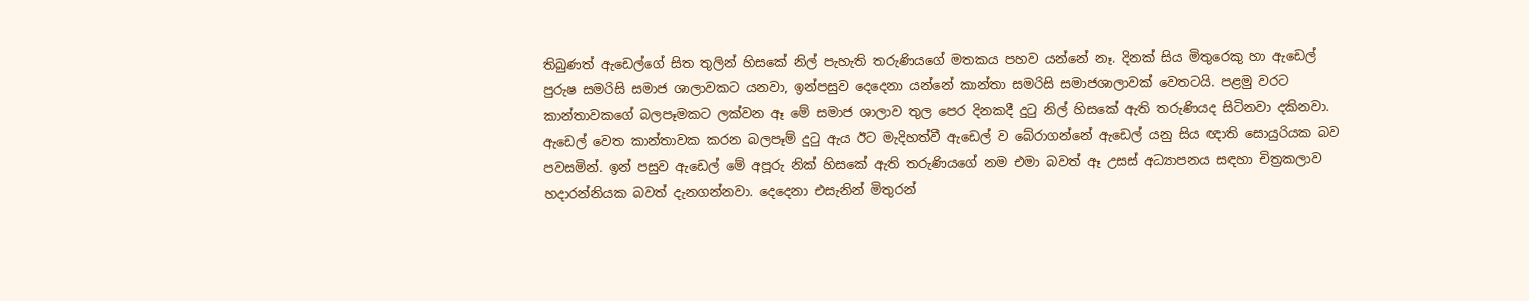තිබුණත් ඇඩෙල්ගේ සිත තුලින් හිසකේ නිල් පැහැති තරුණියගේ මතකය පහව යන්නේ නෑ. දිනක් සිය මිතුරෙකු හා ඇඩෙල් පුරුෂ සමරිසි සමාජ ශාලාවකට යනවා, ඉන්පසුව දෙදෙනා යන්නේ කාන්තා සමරිසි සමාජශාලාවක් වෙතටයි. පළමු වරට කාන්තාවකගේ බලපෑමකට ලක්වන ඈ මේ සමාජ ශාලාව තුල පෙර දිනකදී දුටු නිල් හිසකේ ඇති තරුණියද සිටිනවා දකිනවා. ඇඩෙල් වෙත කාන්තාවක කරන බලපෑම් දුටු ඇය ඊට මැදිහත්වී ඇඩෙල් ව බේරාගන්නේ ඇඩෙල් යනු සිය ඥාති සොයුරියක බව පවසමින්. ඉන් පසුව ඇඩෙල් මේ අපූරු නික් හිසකේ ඇති තරුණියගේ නම එමා බවත් ඈ උසස් අධ්‍යාපනය සඳහා චිත්‍රකලාව හදාරන්නියක බවත් දැනගන්නවා. දෙදෙනා එසැනින් මිතුරන්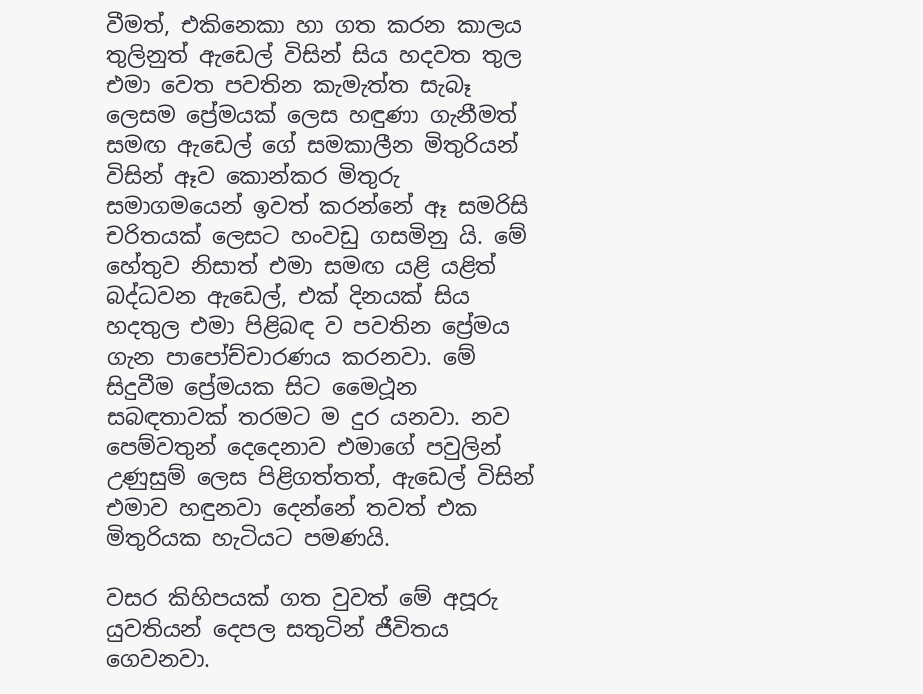වීමත්, එකිනෙකා හා ගත කරන කාලය තුලිනුත් ඇඩෙල් විසින් සිය හදවත තුල එමා වෙත පවතින කැමැත්ත සැබෑ ලෙසම ප්‍රේමයක් ලෙස හඳුණා ගැනීමත් සමඟ ඇඩෙල් ගේ සමකාලීන මිතුරියන් විසින් ඈව කොන්කර මිතුරු සමාගමයෙන් ඉවත් කරන්නේ ඈ සමරිසි චරිතයක් ලෙසට හංවඩු ගසමිනු යි. මේ හේතුව නිසාත් එමා සමඟ යළි යළිත් බද්ධවන ඇඩෙල්, එක් දිනයක් සිය හදතුල එමා පිළිබඳ ව පවතින ප්‍රේමය ගැන පාපෝච්චාරණය කරනවා. මේ සිදුවීම ප්‍රේමයක සිට මෛථූන සබඳතාවක් තරමට ම දුර යනවා. නව පෙම්වතුන් දෙදෙනාව එමාගේ පවුලින් උණුසුම් ලෙස පිළිගත්තත්, ඇඩෙල් විසින් එමාව හඳුනවා දෙන්නේ තවත් එක මිතුරියක හැටියට පමණයි.

වසර කිහිපයක් ගත වුවත් මේ අපූරු යුවතියන් දෙපල සතුටින් ජීවිතය ගෙවනවා.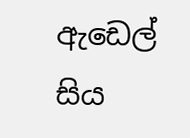ඇඩෙල් සිය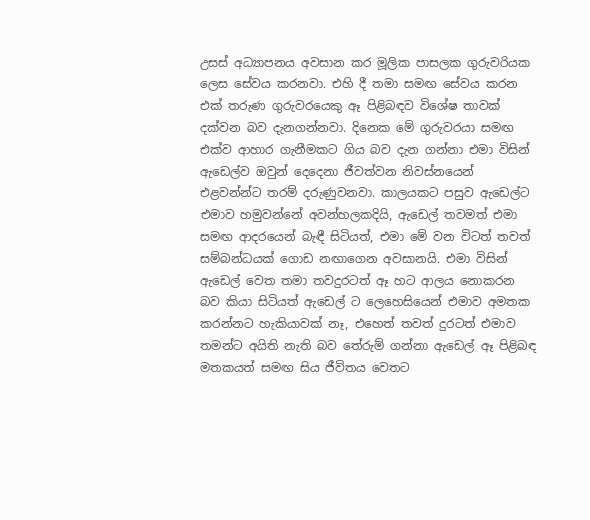උසස් අධ්‍යාපනය අවසාන කර මූලික පාසලක ගුරුවරියක ලෙස සේවය කරනවා. එහි දී තමා සමඟ සේවය කරන එක් තරුණ ගුරුවරයෙකු ඈ පිළිබඳව විශේෂ තාවක් දක්වන බව දැනගන්නවා. දිනෙක මේ ගුරුවරයා සමඟ එක්ව ආහාර ගැනීමකට ගිය බව දැන ගන්නා එමා විසින් ඇඩෙල්ව ඔවුන් දෙදෙනා ජීවත්වන නිවස්නයෙන් එළවන්න්ට තරම් දරුණුවනවා. කාලයකට පසුව ඇඩෙල්ට එමාව හමුවන්නේ අවන්හලකදියි, ඇඩෙල් තවමත් එමා සමඟ ආදරයෙන් බැඳී සිටියත්, එමා මේ වන විටත් තවත් සම්බන්ධයක් ගොඩ නඟාගෙන අවසානයි. එමා විසින් ඇඩෙල් වෙත තමා තවදුරටත් ඈ හට ආලය නොකරන බව කියා සිටියත් ඇඩෙල් ට ලෙහෙසියෙන් එමාව අමතක කරන්නට හැකියාවක් නෑ, එහෙත් තවත් දුරටත් එමාව තමන්ට අයිති නැති බව තේරුම් ගන්නා ඇඩෙල් ඈ පිළිබඳ මතකයත් සමඟ සිය ජීවිතය වෙතට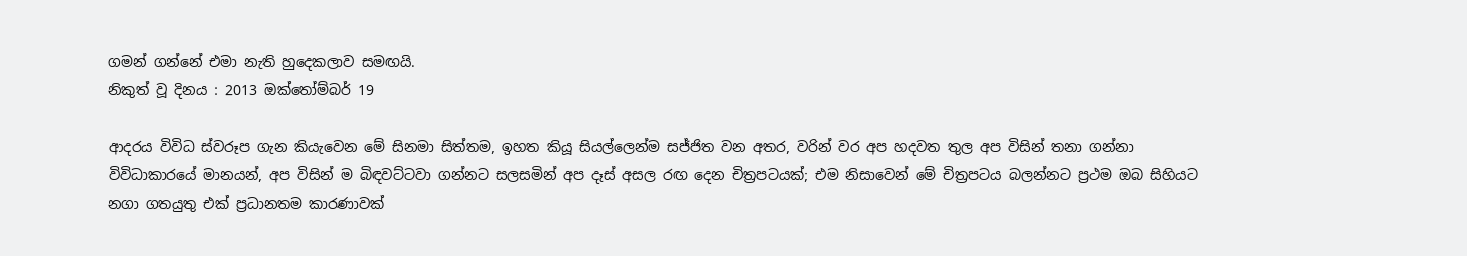ගමන් ගන්නේ එමා නැති හුදෙකලාව සමඟයි.
නිකුත් වූ දිනය : 2013 ඔක්තෝම්බර් 19

ආදරය විවිධ ස්වරූප ගැන කියැවෙන මේ සිනමා සිත්තම, ඉහත කියූ සියල්ලෙන්ම සජ්ජිත වන අතර, වරින් වර අප හදවත තුල අප විසින් තනා ගන්නා විවිධාකාරයේ මානයන්, අප විසින් ම බිඳවට්ටවා ගන්නට සලසමින් අප දෑස් අසල රඟ දෙන චිත්‍රපටයක්; එම නිසාවෙන් මේ චිත්‍රපටය බලන්නට ප්‍රථම ඔබ සිහියට නගා ගතයුතු එක් ප්‍රධානතම කාරණාවක්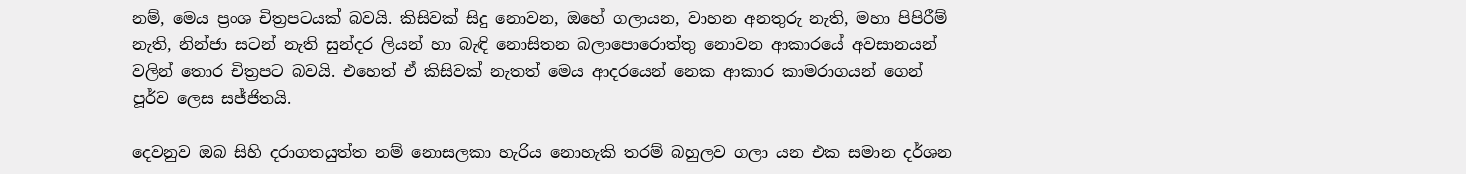නම්, මෙය ප්‍රංශ චිත්‍රපටයක් බවයි. කිසිවක් සිදු නොවන, ඔහේ ගලායන, වාහන අනතුරු නැති, මහා පිපිරීම් නැති, නින්ජා සටන් නැති සුන්දර ලියන් හා බැඳි නොසිතන බලාපොරොත්තු නොවන ආකාරයේ අවසානයන් වලින් තොර චිත්‍රපට බවයි. එහෙත් ඒ කිසිවක් නැතත් මෙය ආදරයෙන් නෙක ආකාර කාමරාගයන් ගෙන් පූර්ව ලෙස සජ්ජිතයි.

දෙවනුව ඔබ සිහි දරාගතයුත්ත නම් නොසලකා හැරිය නොහැකි තරම් බහුලව ගලා යන එක සමාන දර්ශන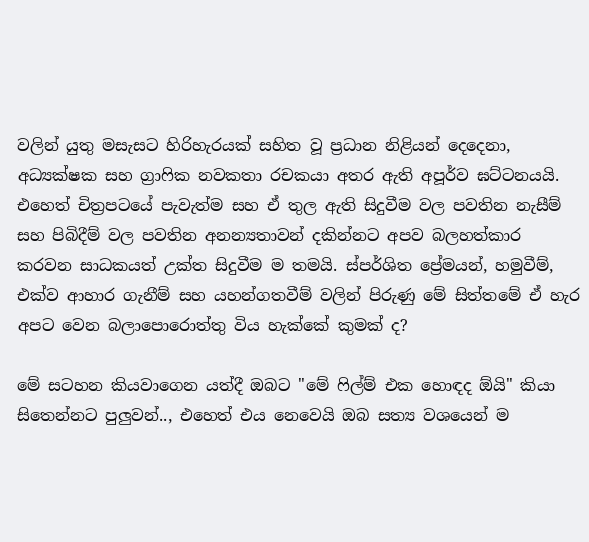වලින් යුතු මසැසට හිරිහැරයක් සහිත වූ ප්‍රධාන නිළියන් දෙදෙනා, අධ්‍යක්ෂක සහ ග්‍රාෆික නවකතා රචකයා අතර ඇති අපූර්ව ඝට්ටනයයි. එහෙත් චිත්‍රපටයේ පැවැත්ම සහ ඒ තුල ඇති සිදුවීම වල පවතින නැසීම් සහ පිබිදීම් වල පවතින අනන්‍යතාවන් දකින්නට අපව බලහත්කාර කරවන සාධකයත් උක්ත සිදුවීම ම තමයි. ස්පර්ශිත ප්‍රේමයන්, හමුවීම්, එක්ව ආහාර ගැනීම් සහ යහන්ගතවීම් වලින් පිරුණු මේ සිත්තමේ ඒ හැර අපට වෙන බලාපොරොත්තු විය හැක්කේ කුමක් ද?

මේ සටහන කියවාගෙන යත්දී ඔබට "මේ ෆිල්ම් එක හොඳද ඕයි" කියා සිතෙන්නට පුලුවන්.., එහෙත් එය නෙවෙයි ඔබ සත්‍ය වශයෙන් ම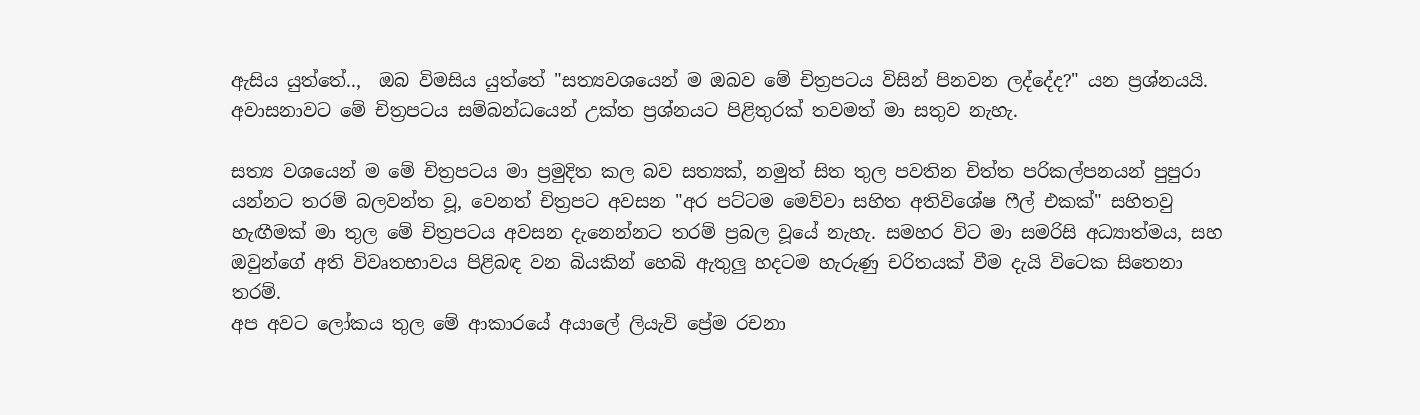ඇසිය යුත්තේ..,  ඔබ විමසිය යුත්තේ "සත්‍යවශයෙන් ම ඔබව මේ චිත්‍රපටය විසින් පිනවන ලද්දේද?" යන ප්‍රශ්නයයි. අවාසනාවට මේ චිත්‍රපටය සම්බන්ධයෙන් උක්ත ප්‍රශ්නයට පිළිතුරක් තවමත් මා සතුව නැහැ.

සත්‍ය වශයෙන් ම මේ චිත්‍රපටය මා ප්‍රමුදිත කල බව සත්‍යක්, නමුත් සිත තුල පවතින චිත්ත පරිකල්පනයන් පුපුරා යන්නට තරම් බලවන්ත වූ, වෙනත් චිත්‍රපට අවසන "අර පට්ටම මෙව්වා සහිත අතිවිශේෂ ෆීල් එකක්" සහිතවු හැඟීමක් මා තුල මේ චිත්‍රපටය අවසන දැනෙන්නට තරම් ප්‍රබල වූයේ නැහැ. සමහර විට මා සමරිසි අධ්‍යාත්මය, සහ ඔවුන්ගේ අති විවෘතභාවය පිළිබඳ වන බියකින් හෙබි ඇතුලු හදටම හැරුණු චරිතයක් වීම දැයි විටෙක සිතෙනා තරම්.
අප අවට ලෝකය තුල මේ ආකාරයේ අයාලේ ලියැවි ප්‍රේම රචනා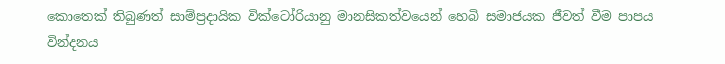කොතෙක් තිබුණත් සාම්ප්‍රදායික වික්ටෝරියානු මානසිකත්වයෙන් හෙබි සමාජයක ජීවත් වීම පාපය වින්දනය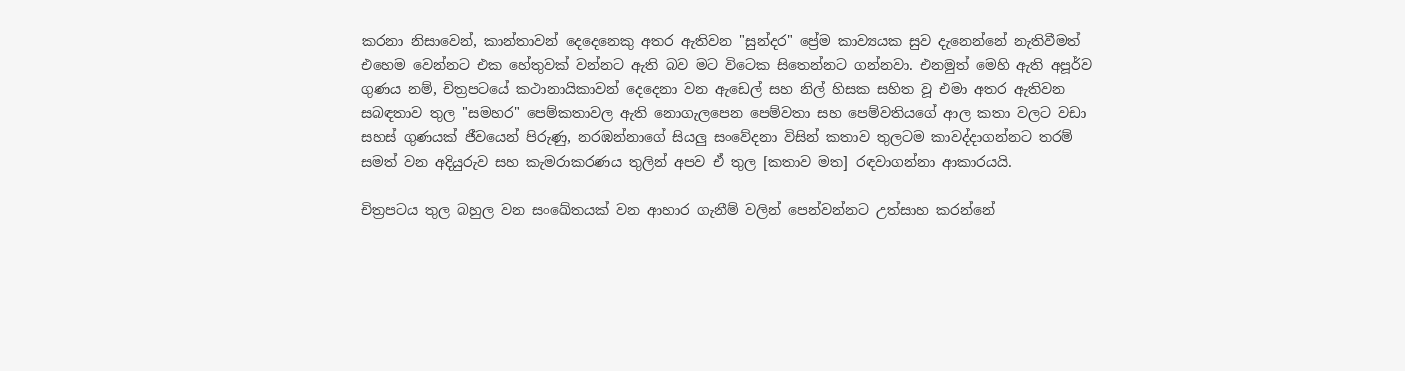කරනා නිසාවෙන්, කාන්තාවන් දෙදෙනෙකු අතර ඇතිවන "සුන්දර" ප්‍රේම කාව්‍යයක සුව දැනෙන්නේ නැතිවීමත් එහෙම වෙන්නට එක හේතුවක් වන්නට ඇති බව මට විටෙක සිතෙන්නට ගන්නවා. එනමුත් මෙහි ඇති අපූර්ව ගුණය නම්, චිත්‍රපටයේ කථානායිකාවන් දෙදෙනා වන ඇඩෙල් සහ නිල් හිසක සහිත වූ එමා අතර ඇතිවන සබඳතාව තුල "සමහර" පෙම්කතාවල ඇති නොගැලපෙන පෙම්වතා සහ පෙම්වතියගේ ආල කතා වලට වඩා සහස් ගුණයක් ජීවයෙන් පිරුණු, නරඹන්නාගේ සියලු සංවේදනා විසින් කතාව තුලටම කාවද්දාගන්නට තරම් සමත් වන අදියුරුව සහ කැමරාකරණය තුලින් අපව ඒ තුල [කතාව මත] රඳවාගන්නා ආකාරයයි.

චිත්‍රපටය තුල බහුල වන සංඛේතයක් වන ආහාර ගැනීම් වලින් පෙන්වන්නට උත්සාහ කරන්නේ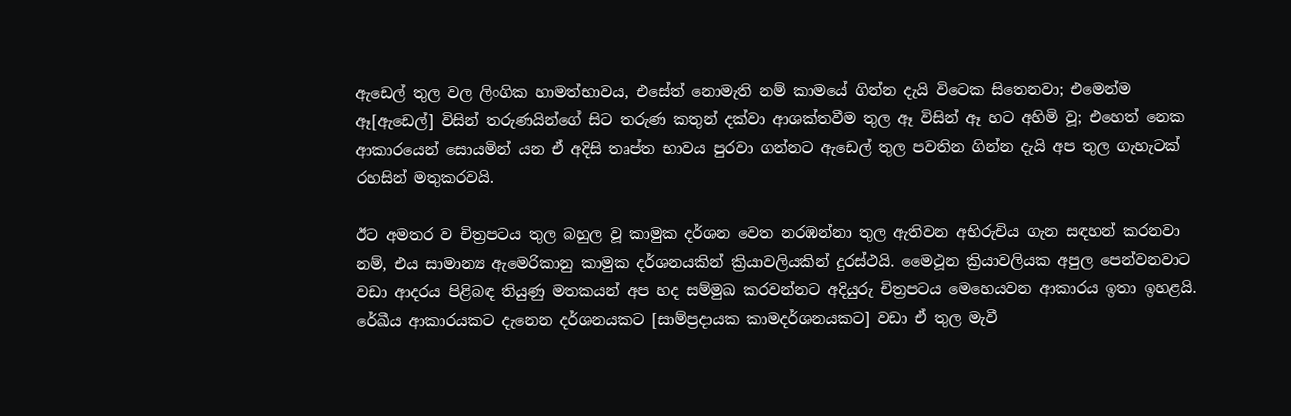ඇඩෙල් තුල වල ලිංගික හාමත්භාවය, එසේත් නොමැති නම් කාමයේ ගින්න දැයි විටෙක සිතෙනවා; එමෙන්ම ඈ[ඇඩෙල්] විසින් තරුණයින්ගේ සිට තරුණ කතුන් දක්වා ආශක්තවීම තුල ඈ විසින් ඈ හට අහිමි වූ; එහෙත් නෙක ආකාරයෙන් සොයමින් යන ඒ අදිසි තෘප්ත භාවය පුරවා ගන්නට ඇඩෙල් තුල පවතින ගින්න දැයි අප තුල ගැහැටක් රහසින් මතුකරවයි.

ඊට අමතර ව චිත්‍රපටය තුල බහුල වූ කාමුක දර්ශන වෙත නරඹන්නා තුල ඇතිවන අභිරුචිය ගැන සඳහන් කරනවා නම්, එය සාමාන්‍ය ඇමෙරිකානු කාමුක දර්ශනයකින් ක්‍රියාවලියකින් දුරස්ථයි. මෛථූන ක්‍රියාවලියක අපුල පෙන්වනවාට වඩා ආදරය පිළිබඳ තියුණු මතකයන් අප හද සම්මුඛ කරවන්නට අදියුරු චිත්‍රපටය මෙහෙයවන ආකාරය ඉතා ඉහළයි. රේඛීය ආකාරයකට දැනෙන දර්ශනයකට [සාම්ප්‍රදායක කාමදර්ශනයකට] වඩා ඒ තුල මැවී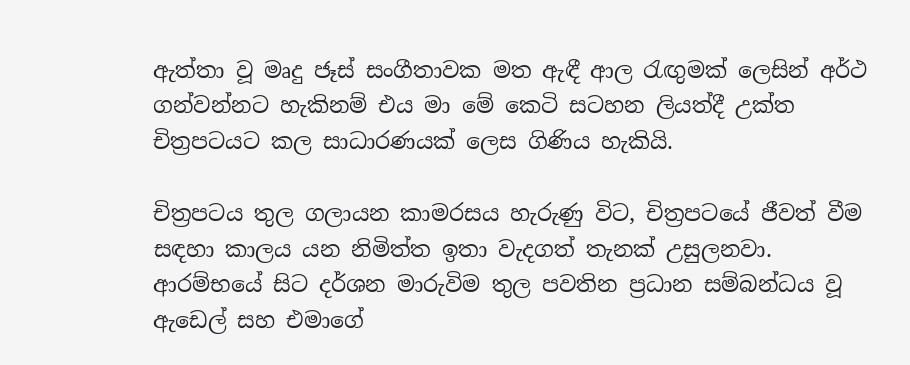ඇත්තා වූ මෘදු ජෑස් සංගීතාවක මත ඇඳී ආල රැඟුමක් ලෙසින් අර්ථ ගන්වන්නට හැකිනම් එය මා මේ කෙටි සටහන ලියත්දී උක්ත චිත්‍රපටයට කල සාධාරණයක් ලෙස ගිණිය හැකියි.

චිත්‍රපටය තුල ගලායන කාමරසය හැරුණු විට, චිත්‍රපටයේ ජීවත් වීම සඳහා කාලය යන නිමිත්ත ඉතා වැදගත් තැනක් උසුලනවා. ආරම්භයේ සිට දර්ශන මාරුවිම තුල පවතින ප්‍රධාන සම්බන්ධය වූ ඇඩෙල් සහ එමාගේ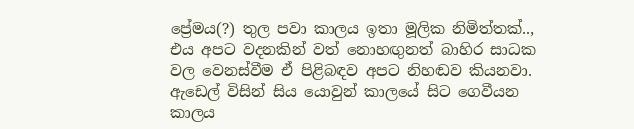ප්‍රේමය(?) තුල පවා කාලය ඉතා මූලික නිමිත්තක්.., එය අපට වදනකින් වත් නොහඟුනත් බාහිර සාධක වල වෙනස්වීම ඒ පිළිබඳව අපට නිහඬව කියනවා. ඇඩෙල් විසින් සිය යොවුන් කාලයේ සිට ගෙවීයන කාලය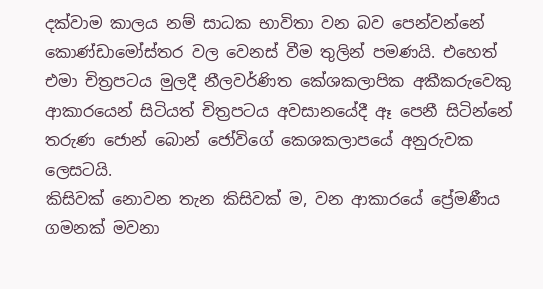දක්වාම කාලය නම් සාධක භාවිතා වන බව පෙන්වන්නේ කොණ්ඩාමෝස්තර වල වෙනස් වීම තුලින් පමණයි. එහෙත් එමා චිත්‍රපටය මුලදී නීලවර්ණිත කේශකලාපික අකීකරුවෙකු ආකාරයෙන් සිටියත් චිත්‍රපටය අවසානයේදී ඈ පෙනී සිටින්නේ තරුණ ජොන් බොන් ජෝවිගේ කෙශකලාපයේ අනුරුවක ලෙසටයි.
කිසිවක් නොවන තැන කිසිවක් ම, වන ආකාරයේ ප්‍රේමණීය ගමනක් මවනා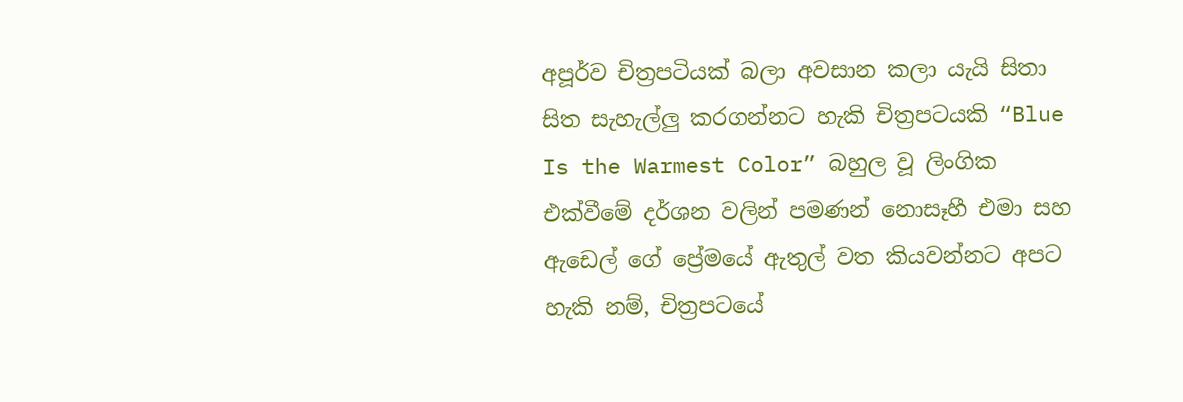අපූර්ව චිත්‍රපටියක් බලා අවසාන කලා යැයි සිතා සිත සැහැල්ලු කරගන්නට හැකි චිත්‍රපටයකි “Blue Is the Warmest Color” බහුල වූ ලිංගික එක්වීමේ දර්ශන වලින් පමණන් නොසෑහී එමා සහ ඇඩෙල් ගේ ප්‍රේමයේ ඇතුල් වත කියවන්නට අපට හැකි නම්, චිත්‍රපටයේ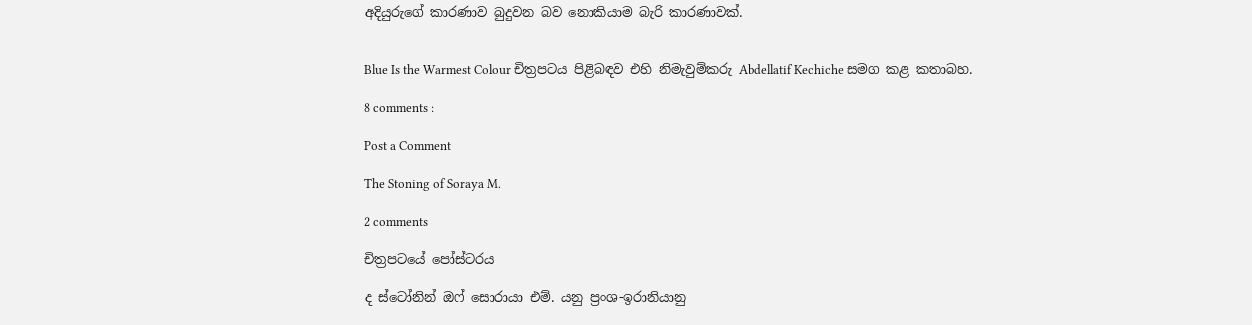අදියුරුගේ කාරණාව බුදුවන බව නොකියාම බැරි කාරණාවක්.


Blue Is the Warmest Colour චිත්‍රපටය පිළිබඳව එහි නිමැවුම්කරු Abdellatif Kechiche සමග කළ කතාබහ.

8 comments :

Post a Comment

The Stoning of Soraya M.

2 comments

චිත්‍රපටයේ පෝස්ටරය

ද ස්ටෝනින් ඔෆ් සොරායා එම්. යනු ප්‍රංශ-ඉරානියානු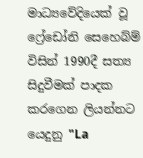මාධ්‍යවේදියෙක් වූ ෆ්‍රේඩෝනි සෙහෙබ්ම් විසින් 1990දී සත්‍ය සිදුවීමක් පාදක කරගෙන ලියන්නට යෙදුනු "La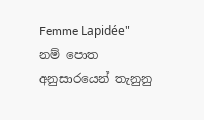Femme Lapidée" නම් පොත අනුසාරයෙන් තැනුනු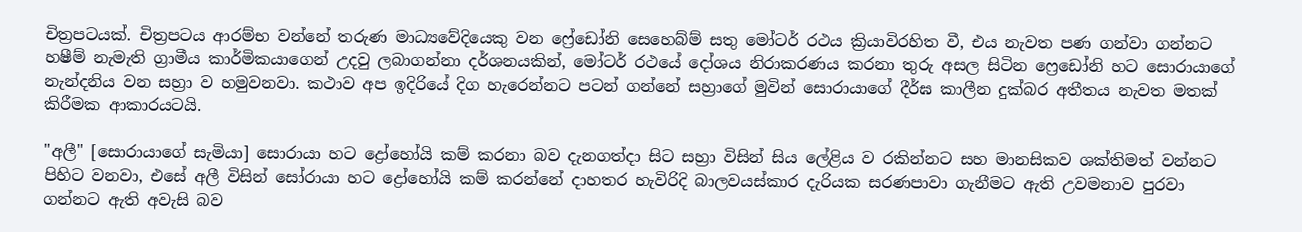චිත්‍රපටයක්. චිත්‍රපටය ආරම්භ වන්නේ තරුණ මාධ්‍යවේදියෙකු වන ෆ්‍රේඩෝනි සෙහෙබ්ම් සතු මෝටර් රථය ක්‍රියාවිරහිත වී, එය නැවත පණ ගන්වා ගන්නට හෂීම් නැමැති ග්‍රාමීය කාර්මිකයාගෙන් උදවු ලබාගන්නා දර්ශනයකින්, මෝටර් රථයේ දෝශය නිරාකරණය කරනා තුරු අසල සිටින ෆ්‍රෙඩෝනි හට සොරායාගේ නැන්දනිය වන සහ්‍රා ව හමුවනවා. කථාව අප ඉදිරියේ දිග හැරෙන්නට පටන් ගන්නේ සහ්‍රාගේ මුවින් සොරායාගේ දීර්ඝ කාලීන දුක්බර අතීතය නැවත මතක් කිරීමක ආකාරයටයි.

"අලී" [සොරායාගේ සැමියා] සොරායා හට ද්‍රෝහෝයි කම් කරනා බව දැනගත්දා සිට සහ්‍රා විසින් සිය ලේළිය ව රකින්නට සහ මානසිකව ශක්තිමත් වන්නට පිහිට වනවා, එසේ අලී විසින් සෝරායා හට ද්‍රෝහෝයි කම් කරන්නේ දාහතර හැවිරිදි බාලවයස්කාර දැරියක සරණපාවා ගැනීමට ඇති උවමනාව පුරවා ගන්නට ඇති අවැසි බව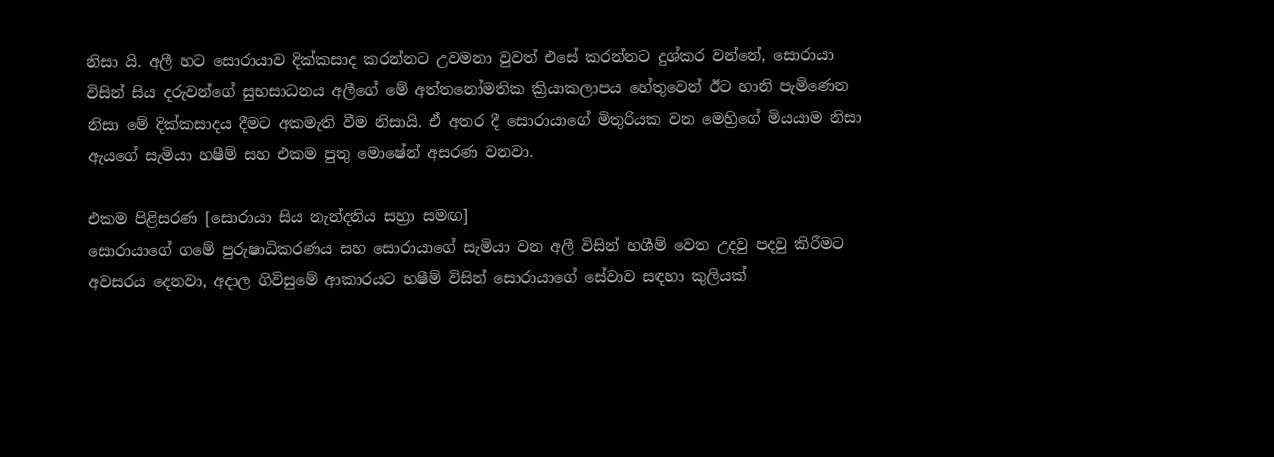නිසා යි. අලී හට සොරායාව දික්කසාද කරන්නට උවමනා වුවත් එසේ කරන්නට දුශ්කර වන්නේ, සොරායා විසින් සිය දරුවන්ගේ සුභසාධනය අලීගේ මේ අත්තනෝමතික ක්‍රියාකලාපය හේතුවෙන් ඊට හානි පැමිණෙන නිසා මේ දික්කසාදය දීමට අකමැති වීම නිසායි. ඒ අතර දී සොරායාගේ මිතුරියක වන මෙහ්‍රිගේ මියයාම නිසා ඇයගේ සැමියා හෂීම් සහ එකම පුතු මොෂේන් අසරණ වනවා.

එකම පිළිසරණ [සොරායා සිය නැන්දනිය සහ්‍රා සමඟ]
සොරායාගේ ගමේ පුරුෂාධිකරණය සහ සොරායාගේ සැමියා වන අලී විසින් හශීම් වෙත උදවු පදවු කිරීමට අවසරය දෙනවා, අදාල ගිවිසුමේ ආකාරයට හෂීම් විසින් සොරායාගේ සේවාව සඳහා කුලියක්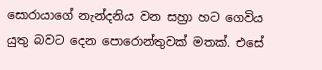සොරායාගේ නැන්දනිය වන සහ්‍රා හට ගෙවිය යුතු බවට දෙන පොරොන්තුවක් මතක්. එසේ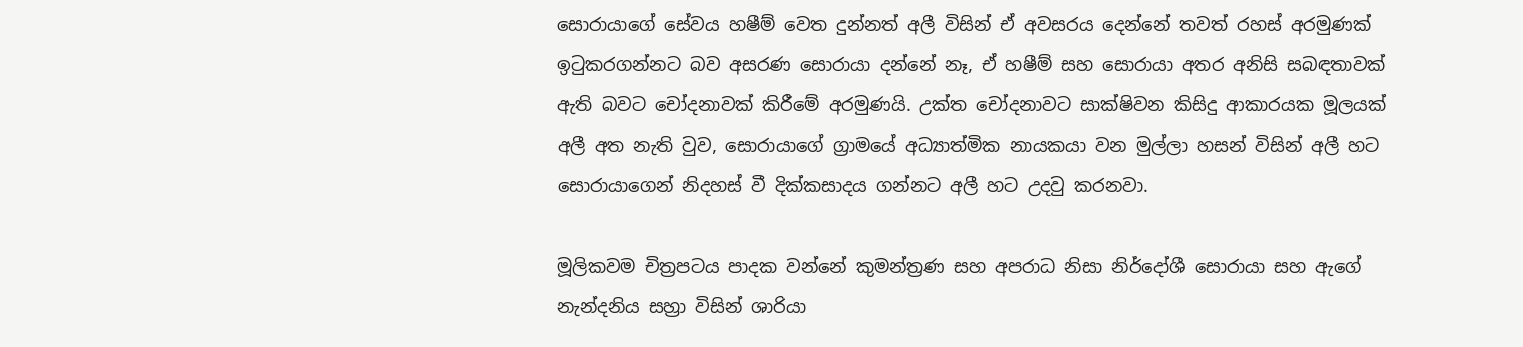සොරායාගේ සේවය හෂීම් වෙත දුන්නත් අලී විසින් ඒ අවසරය දෙන්නේ තවත් රහස් අරමුණක් ඉටුකරගන්නට බව අසරණ සොරායා දන්නේ නෑ, ඒ හෂීම් සහ සොරායා අතර අනිසි සබඳතාවක් ඇති බවට චෝදනාවක් කිරීමේ අරමුණයි. උක්ත චෝදනාවට සාක්ෂිවන කිසිදු ආකාරයක මූලයක් අලී අත නැති වුව, සොරායාගේ ග්‍රාමයේ අධ්‍යාත්මික නායකයා වන මුල්ලා හසන් විසින් අලී හට සොරායාගෙන් නිදහස් වී දික්කසාදය ගන්නට අලී හට උදවු කරනවා.

මූලිකවම චිත්‍රපටය පාදක වන්නේ කුමන්ත්‍රණ සහ අපරාධ නිසා නිර්දෝශී සොරායා සහ ඇගේ නැන්දනිය සහ්‍රා විසින් ශාරියා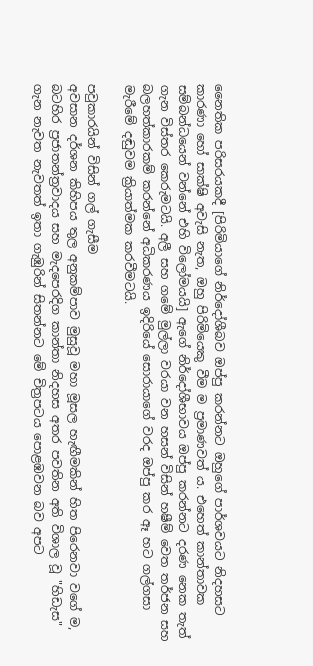නෛතික පරිසරයකදී [පිරිමියාගේ නිර්දෝශීබව ඔප්පු කරන්නට ඔහුගේ පාර්ශවයට නිදහසට කාරණා හෝ සාක්ෂි අවැසි නැත, ඔහු පිරිමියෙකු වීම ම ප්‍රමාණවත් ය. එහෙත් කාන්තාවක සම්බන්ධයෙන් වන්නේ එහි විලෝමයයි] ඇගේ නිර්දෝශීභාවය ඔප්පු කරන්නට දරණ නෙක තැත් ගැන විස්තර කෙරුමටයි. අලී සහ ගමේ මුල්ලා වරයා වන හසන් විසින් හෂීම් වෙත තර්ජන සහ බලහත්කාරකම් කරන්නේ අධිකරණය ඉදිරියේ සොරායාගේ වරද ඔප්පු කර ඈ හට ගල්ගසා මැරීමේ දඬුවම ක්‍රියාත්මක කරවීමටයි.

පවුකාරයින් විසින් ගල් ගැසීම
අවසාන දර්ශන කිහිපය තුල අනුකම්පාව මුසුවූ මහා මූසල හැඟීමකින් හිත පිරෙනවා වගේ ම, බටහිර ප්‍රජාතන්ත්‍රවාදය සහ මැදපෙරදිග කාන්තා නිදහස අතර පවතින අති විශාල වූ "හිඩැස" ගැන නැවත නැවතත් ඉතා ගැඹුරින් සිතන්නට මේ චිත්‍රපටය පොළඹවන බව අපට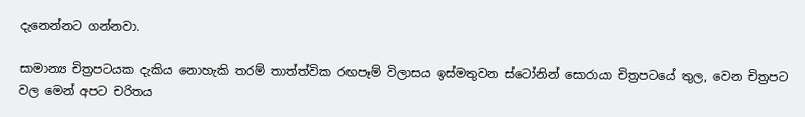දැනෙන්නට ගන්නවා.

සාමාන්‍ය චිත්‍රපටයක දැකිය නොහැකි තරම් තාත්ත්වික රඟපෑම් විලාසය ඉස්මතුවන ස්ටෝනින් සොරායා චිත්‍රපටයේ තුල, වෙන චිත්‍රපට වල මෙන් අපට චරිතය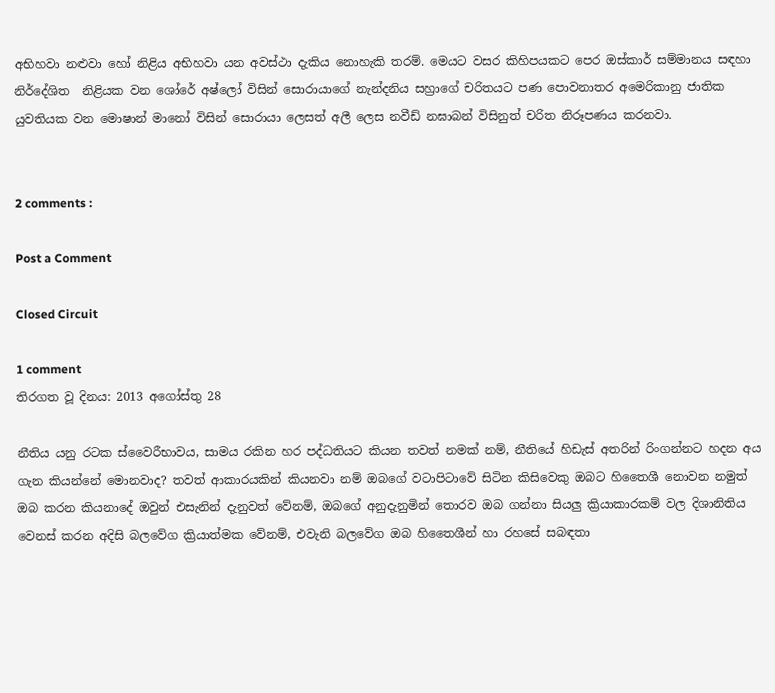අභිහවා නළුවා හෝ නිළිය අභිහවා යන අවස්ථා දැකිය නොහැකි තරම්. මෙයට වසර කිහිපයකට පෙර ඔස්කාර් සම්මානය සඳහා නිර්දේශිත  නිළියක වන ශෝරේ අෂ්ලෝ විසින් සොරායාගේ නැන්දනිය සහ්‍රාගේ චරිතයට පණ පොවනාතර අමෙරිකානු ජාතික යුවතියක වන මොෂාන් මානෝ විසින් සොරායා ලෙසත් අලී ලෙස නවීඩ් නඝාබන් විසිනුත් චරිත නිරූපණය කරනවා.


2 comments :

Post a Comment

Closed Circuit

1 comment
තිරගත වූ දිනය: 2013 අගෝස්තු 28

නීතිය යනු රටක ස්වෛරීභාවය, සාමය රකින හර පද්ධතියට කියන තවත් නමක් නම්, නීතියේ හිඩැස් අතරින් රිංගන්නට හදන අය ගැන කියන්නේ මොනවාද? තවත් ආකාරයකින් කියනවා නම් ඔබගේ වටාපිටාවේ සිටින කිසිවෙකු ඔබට හිතෛශී නොවන නමුත් ඔබ කරන කියනාදේ ඔවුන් එසැනින් දැනුවත් වේනම්, ඔබගේ අනුදැනුමින් තොරව ඔබ ගන්නා සියලු ක්‍රියාකාරකම් වල දිශානිතිය වෙනස් කරන අදිසි බලවේග ක්‍රියාත්මක වේනම්, එවැනි බලවේග ඔබ හිතෛශීන් හා රහසේ සබඳතා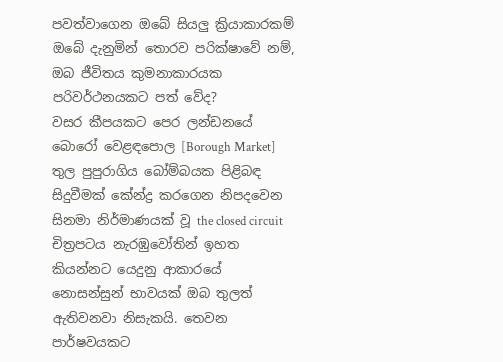පවත්වාගෙන ඔබේ සියලු ක්‍රියාකාරකම් ඔබේ දැනුමින් තොරව පරික්ෂාවේ නම්, ඔබ ජීවිතය කුමනාකාරයක පරිවර්ථනයකට පත් වේද?
වසර කීපයකට පෙර ලන්ඩනයේ බොරෝ වෙළඳපොල [Borough Market] තුල පුපුරාගිය බෝම්බයක පිළිබඳ සිදුවීමක් කේන්ද්‍ර කරගෙන නිපදවෙන සිනමා නිර්මාණයක් වූ the closed circuit චිත්‍රපටය නැරඹුවෝතින් ඉහත කියන්නට යෙදුනු ආකාරයේ නොසන්සුන් භාවයක් ඔබ තුලත් ඇතිවනවා නිසැකයි. තෙවන පාර්ෂවයකට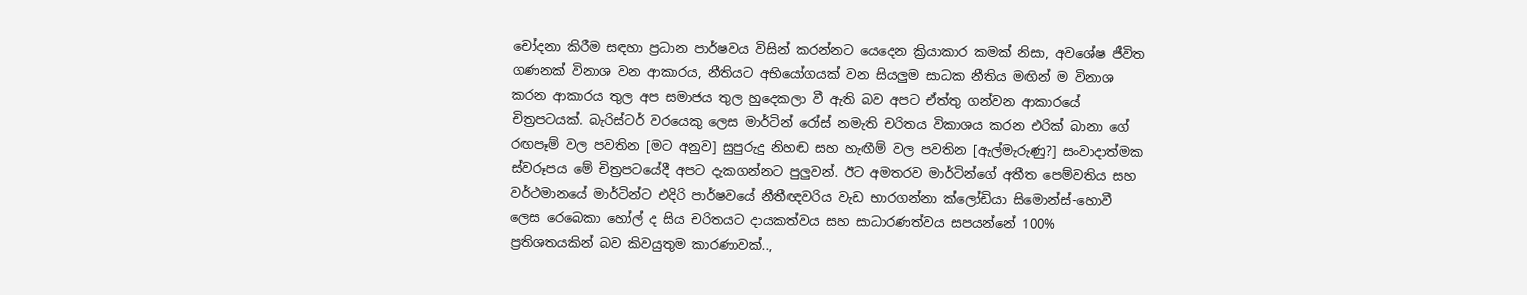චෝදනා කිරීම සඳහා ප්‍රධාන පාර්ෂවය විසින් කරන්නට යෙදෙන ක්‍රියාකාර කමක් නිසා, අවශේෂ ජීවිත ගණනක් විනාශ වන ආකාරය, නීතියට අභියෝගයක් වන සියලුම සාධක නීතිය මඟින් ම විනාශ කරන ආකාරය තුල අප සමාජය තුල හුදෙකලා වී ඇති බව අපට ඒත්තු ගන්වන ආකාරයේ චිත්‍රපටයක්. බැරිස්ටර් වරයෙකු ලෙස මාර්ටින් රෝස් නමැති චරිතය විකාශය කරන එරික් බානා ගේ රඟපෑම් වල පවතින [මට අනුව] සුපුරුදු නිහඬ සහ හැඟීම් වල පවතින [ඇල්මැරුණු?] සංවාදාත්මක ස්වරූපය මේ චිත්‍රපටයේදී අපට දැකගන්නට පුලුවන්. ඊට අමතරව මාර්ටින්ගේ අතීත පෙම්වතිය සහ වර්ථමානයේ මාර්ටින්ට එදිරි පාර්ෂවයේ නීතීඥවරිය වැඩ භාරගන්නා ක්ලෝඩියා සිමොන්ස්-හොවී ලෙස රෙබෙකා හෝල් ද සිය චරිතයට දායකත්වය සහ සාධාරණත්වය සපයන්නේ 100% ප්‍රතිශතයකින් බව කිවයුතුම කාරණාවක්..,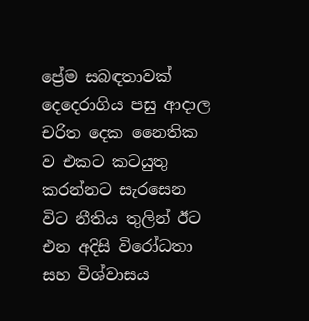ප්‍රේම සබඳතාවක් දෙදෙරාගිය පසු ආදාල චරිත දෙක නෛතික ව එකට කටයුතු කරන්නට සැරසෙන විට නීතිය තුලින් ඊට එන අදිසි විරෝධතා සහ විශ්වාසය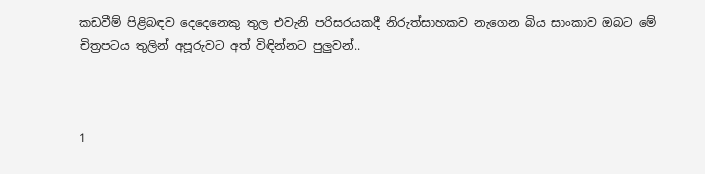කඩවීම් පිළිබඳව දෙදෙනෙකු තුල එවැනි පරිසරයකදී නිරුත්සාහකව නැගෙන බිය සාංකාව ඔබට මේ චිත්‍රපටය තුලින් අපූරුවට අත් විඳින්නට පුලුවන්..



1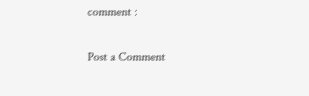comment :

Post a Comment